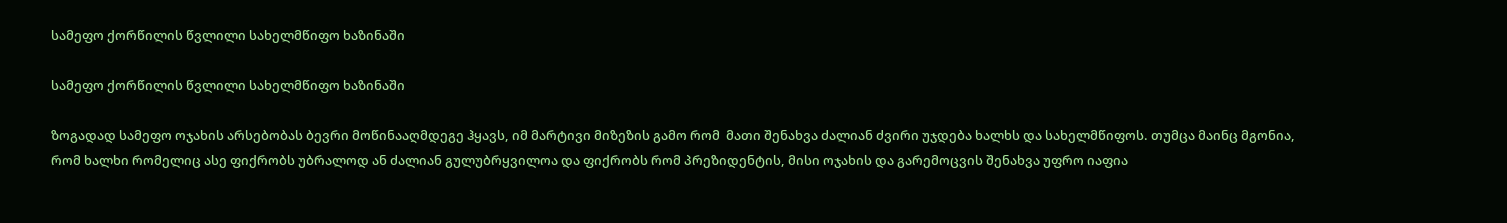სამეფო ქორწილის წვლილი სახელმწიფო ხაზინაში

სამეფო ქორწილის წვლილი სახელმწიფო ხაზინაში

ზოგადად სამეფო ოჯახის არსებობას ბევრი მოწინააღმდეგე ჰყავს, იმ მარტივი მიზეზის გამო რომ  მათი შენახვა ძალიან ძვირი უჯდება ხალხს და სახელმწიფოს. თუმცა მაინც მგონია, რომ ხალხი რომელიც ასე ფიქრობს უბრალოდ ან ძალიან გულუბრყვილოა და ფიქრობს რომ პრეზიდენტის, მისი ოჯახის და გარემოცვის შენახვა უფრო იაფია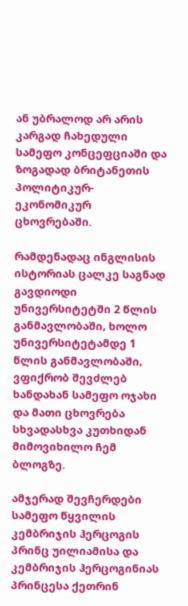ან უბრალოდ არ არის კარგად ჩახედული სამეფო კონცეფციაში და ზოგადად ბრიტანეთის პოლიტიკურ-ეკონომიკურ ცხოვრებაში.

რამდენადაც ინგლისის ისტორიას ცალკე საგნად გავდიოდი უნივერსიტეტში 2 წლის განმავლობაში, ხოლო უნივერსიტეტამდე 1 წლის განმავლობაში, ვფიქრობ შევძლებ ხანდახან სამეფო ოჯახი და მათი ცხოვრება სხვადასხვა კუთხიდან მიმოვიხილო ჩემ ბლოგზე.

ამჯერად შევჩერდები სამეფო წყვილის კემბრიჯის ჰერცოგის პრინც უილიამისა და კემბრიჯის ჰერცოგინიას პრინცესა ქეთრინ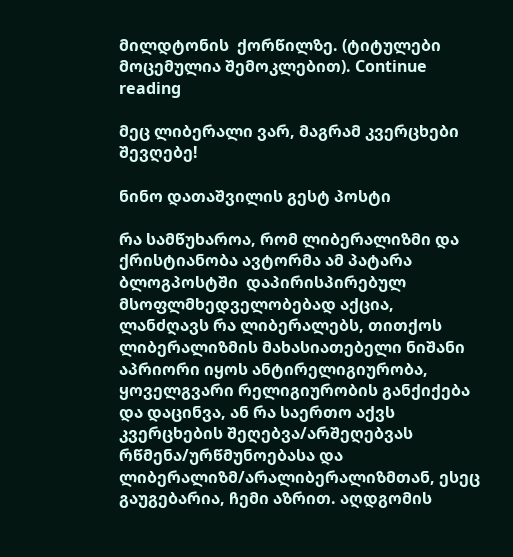მილდტონის  ქორწილზე. (ტიტულები მოცემულია შემოკლებით). Continue reading

მეც ლიბერალი ვარ, მაგრამ კვერცხები შევღებე!

ნინო დათაშვილის გესტ პოსტი

რა სამწუხაროა, რომ ლიბერალიზმი და ქრისტიანობა ავტორმა ამ პატარა ბლოგპოსტში  დაპირისპირებულ მსოფლმხედველობებად აქცია, ლანძღავს რა ლიბერალებს, თითქოს ლიბერალიზმის მახასიათებელი ნიშანი აპრიორი იყოს ანტირელიგიურობა, ყოველგვარი რელიგიურობის განქიქება და დაცინვა, ან რა საერთო აქვს კვერცხების შეღებვა/არშეღებვას რწმენა/ურწმუნოებასა და ლიბერალიზმ/არალიბერალიზმთან, ესეც გაუგებარია, ჩემი აზრით. აღდგომის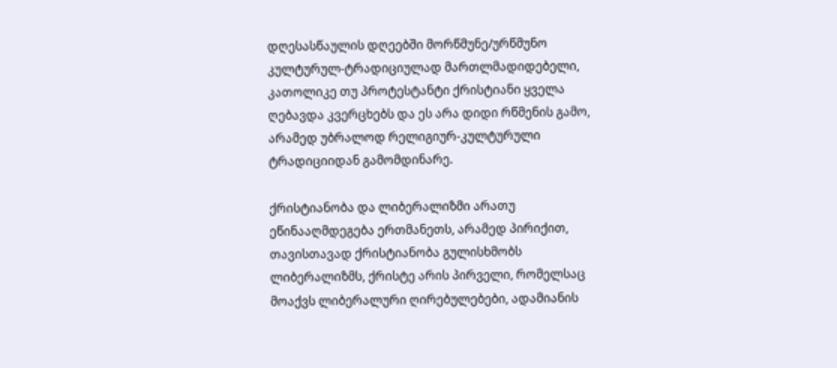დღესასწაულის დღეებში მორწმუნე/ურწმუნო კულტურულ-ტრადიციულად მართლმადიდებელი, კათოლიკე თუ პროტესტანტი ქრისტიანი ყველა ღებავდა კვერცხებს და ეს არა დიდი რწმენის გამო, არამედ უბრალოდ რელიგიურ-კულტურული ტრადიციიდან გამომდინარე.

ქრისტიანობა და ლიბერალიზმი არათუ ეწინააღმდეგება ერთმანეთს, არამედ პირიქით, თავისთავად ქრისტიანობა გულისხმობს ლიბერალიზმს, ქრისტე არის პირველი, რომელსაც მოაქვს ლიბერალური ღირებულებები, ადამიანის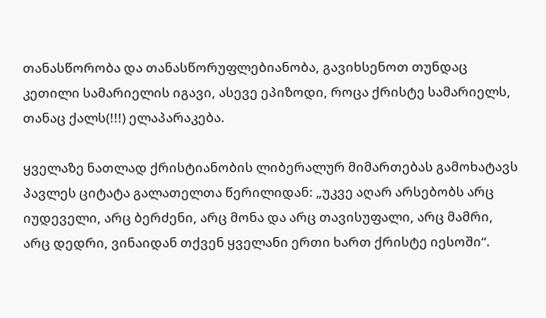თანასწორობა და თანასწორუფლებიანობა, გავიხსენოთ თუნდაც კეთილი სამარიელის იგავი, ასევე ეპიზოდი, როცა ქრისტე სამარიელს, თანაც ქალს(!!!) ელაპარაკება.

ყველაზე ნათლად ქრისტიანობის ლიბერალურ მიმართებას გამოხატავს პავლეს ციტატა გალათელთა წერილიდან: „უკვე აღარ არსებობს არც იუდეველი, არც ბერძენი, არც მონა და არც თავისუფალი, არც მამრი, არც დედრი, ვინაიდან თქვენ ყველანი ერთი ხართ ქრისტე იესოში“.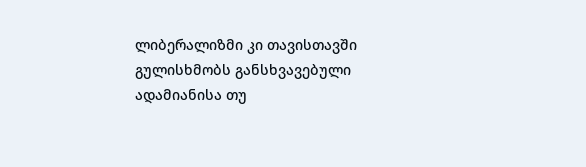ლიბერალიზმი კი თავისთავში გულისხმობს განსხვავებული ადამიანისა თუ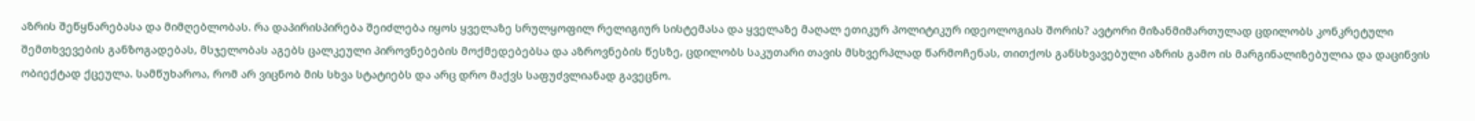აზრის შეწყნარებასა და მიმღებლობას. რა დაპირისპირება შეიძლება იყოს ყველაზე სრულყოფილ რელიგიურ სისტემასა და ყველაზე მაღალ ეთიკურ პოლიტიკურ იდეოლოგიას შორის? ავტორი მიზანმიმართულად ცდილობს კონკრეტული შემთხვევების განზოგადებას, მსჯელობას აგებს ცალკეული პიროვნებების მოქმედებებსა და აზროვნების წესზე, ცდილობს საკუთარი თავის მსხვერპლად წარმოჩენას, თითქოს განსხვავებული აზრის გამო ის მარგინალიზებულია და დაცინვის ობიექტად ქცეულა. სამწუხაროა, რომ არ ვიცნობ მის სხვა სტატიებს და არც დრო მაქვს საფუძვლიანად გავეცნო.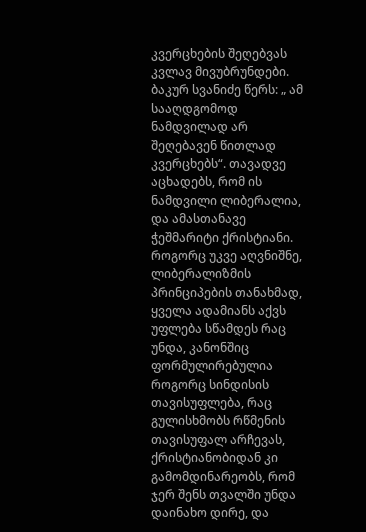კვერცხების შეღებვას კვლავ მივუბრუნდები. ბაკურ სვანიძე წერს: „ ამ სააღდგომოდ ნამდვილად არ შეღებავენ წითლად კვერცხებს“. თავადვე აცხადებს, რომ ის ნამდვილი ლიბერალია, და ამასთანავე ჭეშმარიტი ქრისტიანი. როგორც უკვე აღვნიშნე, ლიბერალიზმის პრინციპების თანახმად, ყველა ადამიანს აქვს უფლება სწამდეს რაც უნდა, კანონშიც ფორმულირებულია როგორც სინდისის თავისუფლება, რაც გულისხმობს რწმენის თავისუფალ არჩევას, ქრისტიანობიდან კი გამომდინარეობს, რომ ჯერ შენს თვალში უნდა დაინახო დირე, და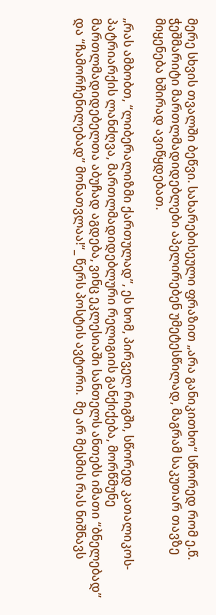მერე სხვის თვალში ბეწვი. სახარებისეული ფრაზით „არა განიკითხო“ სწორედ რომ ე.წ. ჭეშმარიტი მართლმადიდებლები აპელირებენ უმეტესწილად, მაგრამ საკუთარ თავზე მიყენება ხშირად ავიწყდებათ.

„რას ამბობთ, “ლიბერალიზმი ქართულად”, ეს ხომ, პირველ რიგში, სწორედ კათალიკოს-პატრიარქის ლანძღვა, მართლმადიდებლური რელიგიის განქიქება, მორწმუნე მართლმადიდებელთა აბუჩად აგდება, ვინც ეკლესიაში სანთელს ანთებს იმათი “ბნელებად” და “ჩამორჩენილებად” მონათვლაა!“_ წერს პოსტის ავტორი.  მე არ მესმის რას ნიშნავს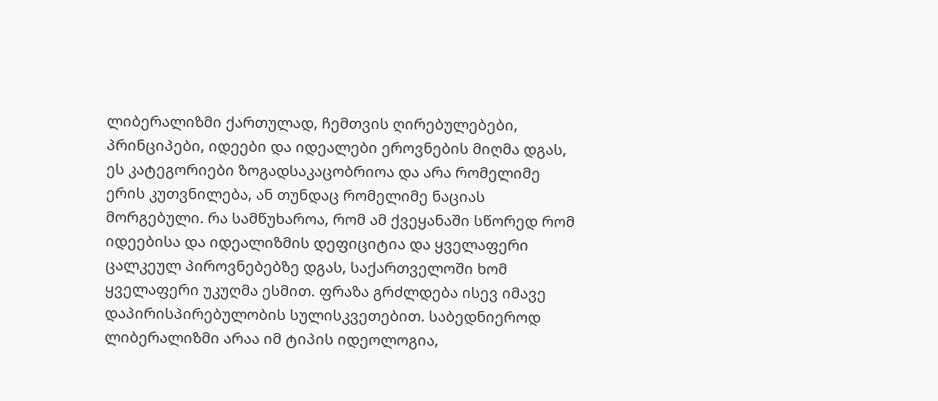ლიბერალიზმი ქართულად, ჩემთვის ღირებულებები, პრინციპები, იდეები და იდეალები ეროვნების მიღმა დგას, ეს კატეგორიები ზოგადსაკაცობრიოა და არა რომელიმე ერის კუთვნილება, ან თუნდაც რომელიმე ნაციას მორგებული. რა სამწუხაროა, რომ ამ ქვეყანაში სწორედ რომ იდეებისა და იდეალიზმის დეფიციტია და ყველაფერი ცალკეულ პიროვნებებზე დგას, საქართველოში ხომ ყველაფერი უკუღმა ესმით. ფრაზა გრძლდება ისევ იმავე დაპირისპირებულობის სულისკვეთებით. საბედნიეროდ ლიბერალიზმი არაა იმ ტიპის იდეოლოგია,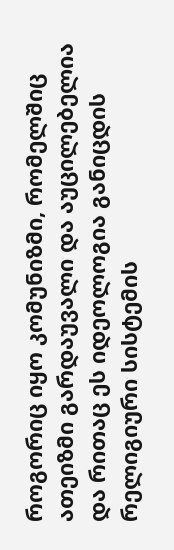როგორიც იყო კომუნიზმი, რომელშიც ათეიზმი გარდაუვალი და აუცილებელია და რითაც ეს იდეოლოგია განიცდის რელიგიური სისტემის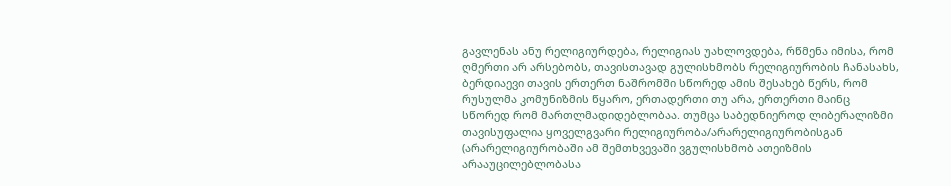გავლენას ანუ რელიგიურდება, რელიგიას უახლოვდება, რწმენა იმისა, რომ ღმერთი არ არსებობს, თავისთავად გულისხმობს რელიგიურობის ჩანასახს, ბერდიაევი თავის ერთერთ ნაშრომში სწორედ ამის შესახებ წერს, რომ რუსულმა კომუნიზმის წყარო, ერთადერთი თუ არა, ერთერთი მაინც სწორედ რომ მართლმადიდებლობაა. თუმცა საბედნიეროდ ლიბერალიზმი თავისუფალია ყოველგვარი რელიგიურობა/არარელიგიურობისგან (არარელიგიურობაში ამ შემთხვევაში ვგულისხმობ ათეიზმის არააუცილებლობასა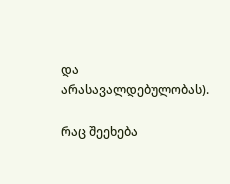და არასავალდებულობას).

რაც შეეხება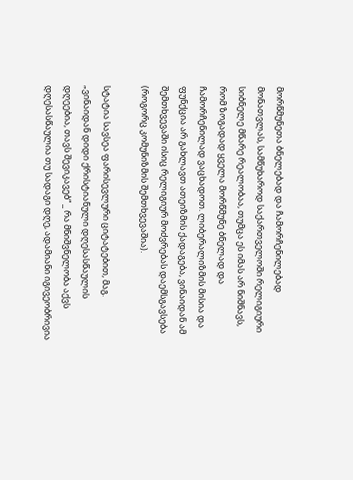მორწმუნეთა ბნელებად და ჩამორჩენილებად მონათვლას, სამწუხაროდ საქართველოში რელიგიური სიბნელე მწარე რეალობაა, თუმცა ეს იმას არ ნიშნავს, რომ ზოგადად ყველა მორწმუნე ბნელად და ჩამორჩენილად ვაცხადოთ. ლიბერალიზმის მისია და ფუნქცია არ გახლავთ ათეიზმის ქადაგება, ვინაიდან ამ შემთხვევაში ისიც რელიგიურ მოძვრებას დაემსგავსება (როგორც კომუნიზმის შემთხვევაშია).

სტატია სავსეა ფარისევლური ციტატებით, მაგ. „ვინაიდან დიდი ქრისტიანული დღესასწაულის დღეებია, თავს შევიკავებ“ _ რა მნიშვნელობა აქვს დღესასწაულია თუ სადაგი დღე, ადამიანი იგივეობრივია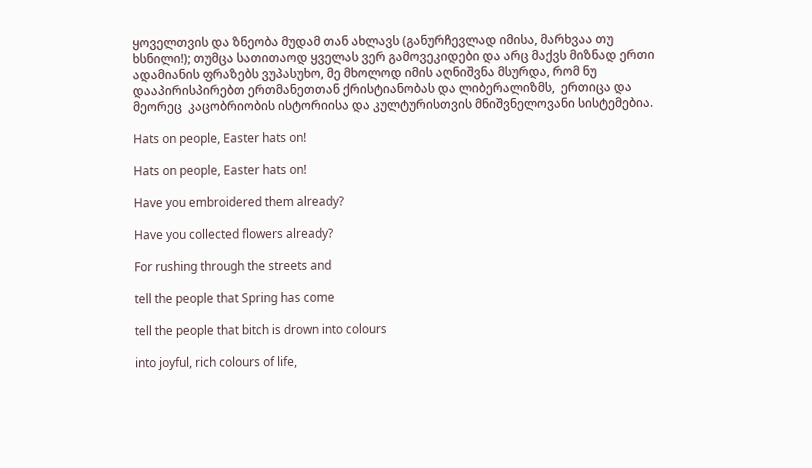ყოველთვის და ზნეობა მუდამ თან ახლავს (განურჩევლად იმისა, მარხვაა თუ ხსნილი!); თუმცა სათითაოდ ყველას ვერ გამოვეკიდები და არც მაქვს მიზნად ერთი ადამიანის ფრაზებს ვუპასუხო, მე მხოლოდ იმის აღნიშვნა მსურდა, რომ ნუ დააპირისპირებთ ერთმანეთთან ქრისტიანობას და ლიბერალიზმს,  ერთიცა და მეორეც  კაცობრიობის ისტორიისა და კულტურისთვის მნიშვნელოვანი სისტემებია.

Hats on people, Easter hats on!

Hats on people, Easter hats on!

Have you embroidered them already?

Have you collected flowers already?

For rushing through the streets and

tell the people that Spring has come

tell the people that bitch is drown into colours

into joyful, rich colours of life,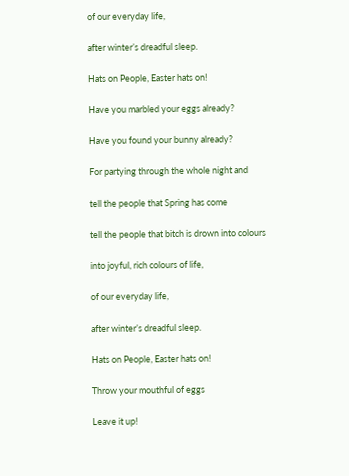of our everyday life,

after winter’s dreadful sleep.

Hats on People, Easter hats on!

Have you marbled your eggs already?

Have you found your bunny already?

For partying through the whole night and

tell the people that Spring has come

tell the people that bitch is drown into colours

into joyful, rich colours of life,

of our everyday life,

after winter’s dreadful sleep.

Hats on People, Easter hats on!

Throw your mouthful of eggs

Leave it up!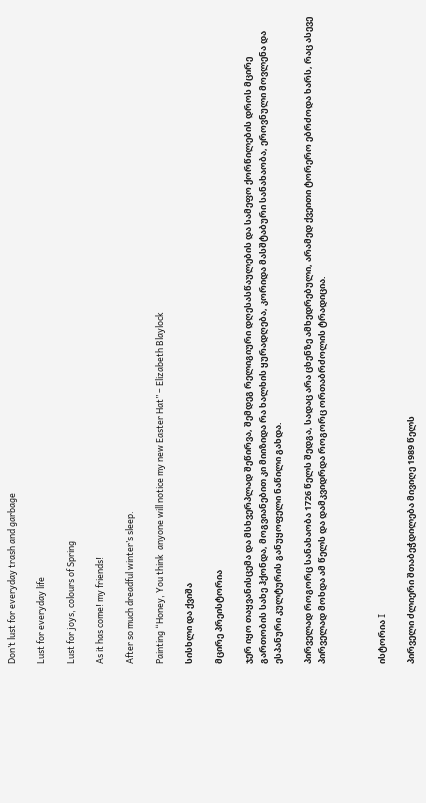Don’t lust for everyday trash and garbage

Lust for everyday life

Lust for joys, colours of Spring

As it has come! my friends!

After so much dreadful winter’s sleep.

Painting “Honey, You think  anyone will notice my new Easter Hat” – Elizabeth Blaylock

სისხლი და ქვიშა

მცირე პრეისტორია

ჯერ იყო თაყვანისცემა და მსხვერპლად შეწირვა, შემდეგ რელიგიური დღესასწაულების და სამეფო ქორწილების დროს მცირე გართობის სახე ჰქონდა, მოგვიანებით კი მიიზიდა რა ხალხის ყურადღება, კორიდა მასშტაბური სანახაობა, ეროვნული მოვლენა და ესპანური კულტურის განუყოფელი ნაწილი გახდა.

პირველად როგორც სანახაობა 1726 წელს შედგა, სადაც არა ცხენზე ამხედრებული, არამედ ქვეითი ტორერო ებრძოდა ხარს, რაც ასევე პირველად მოხდა ამ წელს და დამკვიდრდა როგორც ორთაბრძოლის ტრადიცია.



ისტორია I

პირველი ძლიერი შთაბეჭდილება მივიღე 1989 წელს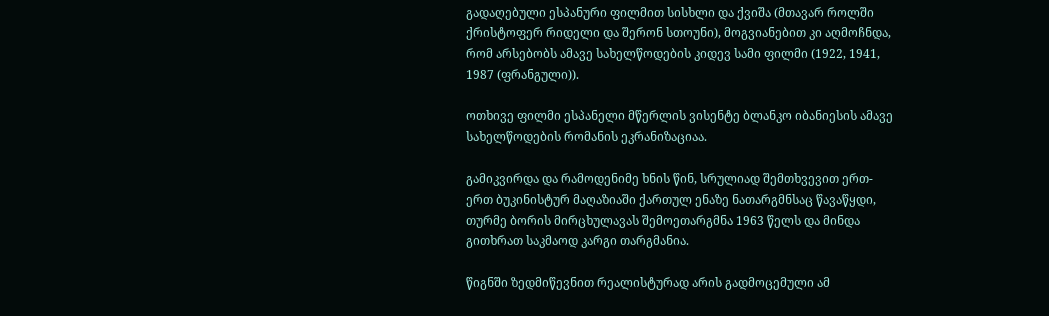გადაღებული ესპანური ფილმით სისხლი და ქვიშა (მთავარ როლში ქრისტოფერ რიდელი და შერონ სთოუნი), მოგვიანებით კი აღმოჩნდა, რომ არსებობს ამავე სახელწოდების კიდევ სამი ფილმი (1922, 1941, 1987 (ფრანგული)).

ოთხივე ფილმი ესპანელი მწერლის ვისენტე ბლანკო იბანიესის ამავე სახელწოდების რომანის ეკრანიზაციაა.

გამიკვირდა და რამოდენიმე ხნის წინ, სრულიად შემთხვევით ერთ-ერთ ბუკინისტურ მაღაზიაში ქართულ ენაზე ნათარგმნსაც წავაწყდი, თურმე ბორის მირცხულავას შემოეთარგმნა 1963 წელს და მინდა გითხრათ საკმაოდ კარგი თარგმანია.

წიგნში ზედმიწევნით რეალისტურად არის გადმოცემული ამ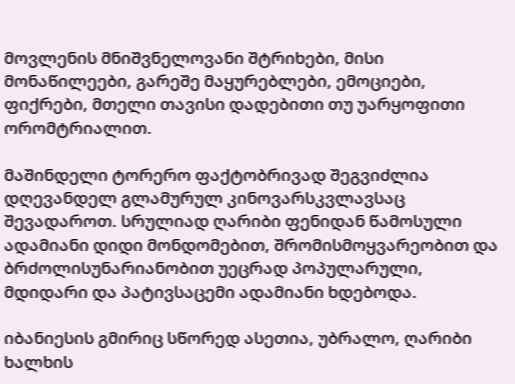მოვლენის მნიშვნელოვანი შტრიხები, მისი მონაწილეები, გარეშე მაყურებლები, ემოციები, ფიქრები, მთელი თავისი დადებითი თუ უარყოფითი ორომტრიალით.

მაშინდელი ტორერო ფაქტობრივად შეგვიძლია დღევანდელ გლამურულ კინოვარსკვლავსაც შევადაროთ. სრულიად ღარიბი ფენიდან წამოსული ადამიანი დიდი მონდომებით, შრომისმოყვარეობით და ბრძოლისუნარიანობით უეცრად პოპულარული, მდიდარი და პატივსაცემი ადამიანი ხდებოდა.

იბანიესის გმირიც სწორედ ასეთია, უბრალო, ღარიბი ხალხის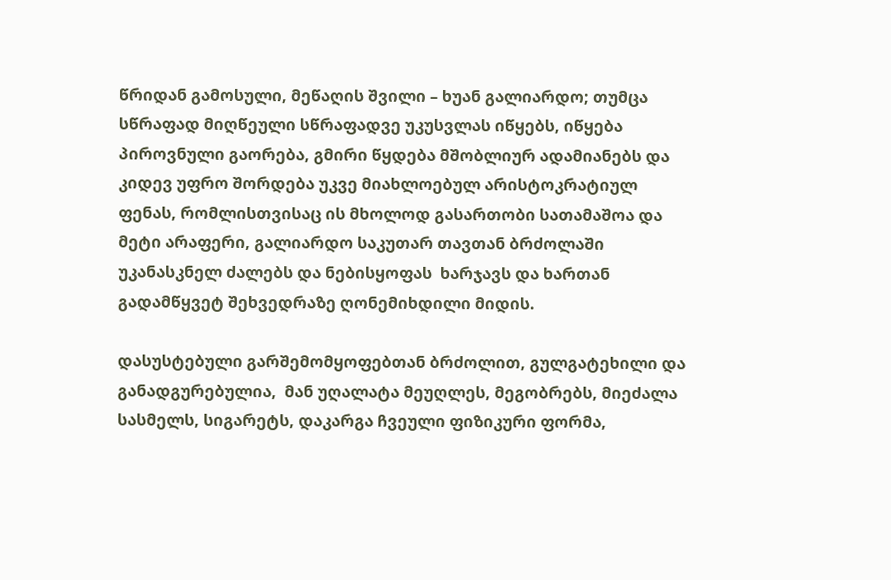წრიდან გამოსული, მეწაღის შვილი – ხუან გალიარდო; თუმცა სწრაფად მიღწეული სწრაფადვე უკუსვლას იწყებს, იწყება პიროვნული გაორება, გმირი წყდება მშობლიურ ადამიანებს და კიდევ უფრო შორდება უკვე მიახლოებულ არისტოკრატიულ ფენას, რომლისთვისაც ის მხოლოდ გასართობი სათამაშოა და მეტი არაფერი, გალიარდო საკუთარ თავთან ბრძოლაში უკანასკნელ ძალებს და ნებისყოფას  ხარჯავს და ხართან გადამწყვეტ შეხვედრაზე ღონემიხდილი მიდის.

დასუსტებული გარშემომყოფებთან ბრძოლით, გულგატეხილი და განადგურებულია,  მან უღალატა მეუღლეს, მეგობრებს, მიეძალა სასმელს, სიგარეტს, დაკარგა ჩვეული ფიზიკური ფორმა,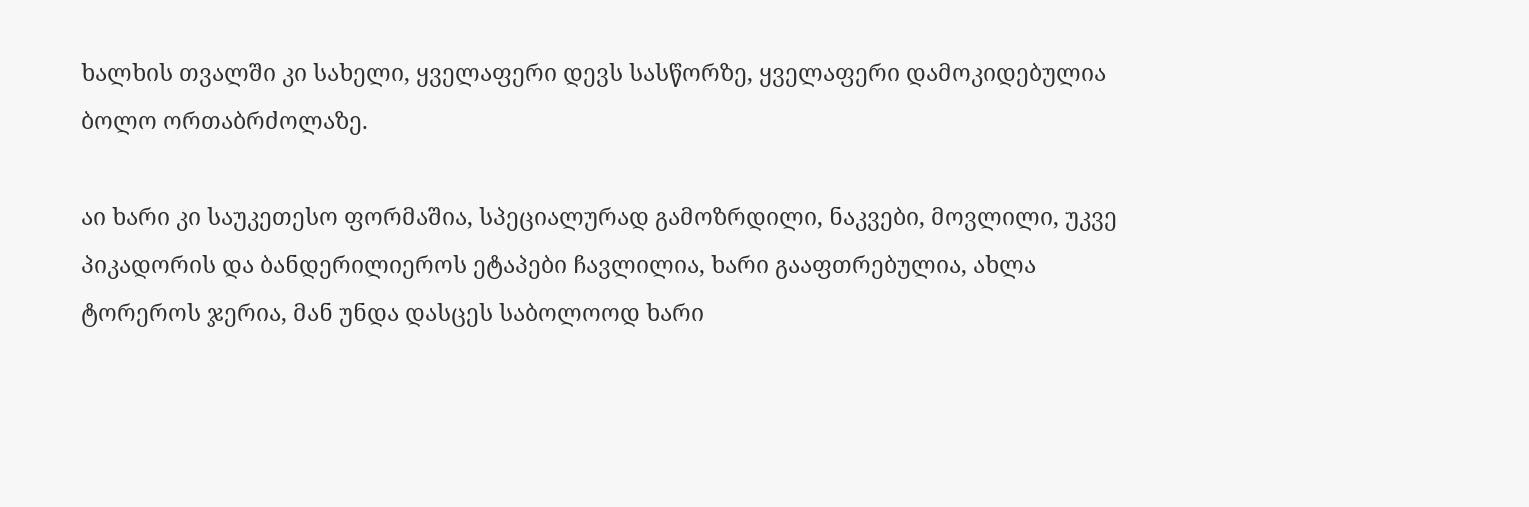ხალხის თვალში კი სახელი, ყველაფერი დევს სასწორზე, ყველაფერი დამოკიდებულია ბოლო ორთაბრძოლაზე.

აი ხარი კი საუკეთესო ფორმაშია, სპეციალურად გამოზრდილი, ნაკვები, მოვლილი, უკვე პიკადორის და ბანდერილიეროს ეტაპები ჩავლილია, ხარი გააფთრებულია, ახლა ტორეროს ჯერია, მან უნდა დასცეს საბოლოოდ ხარი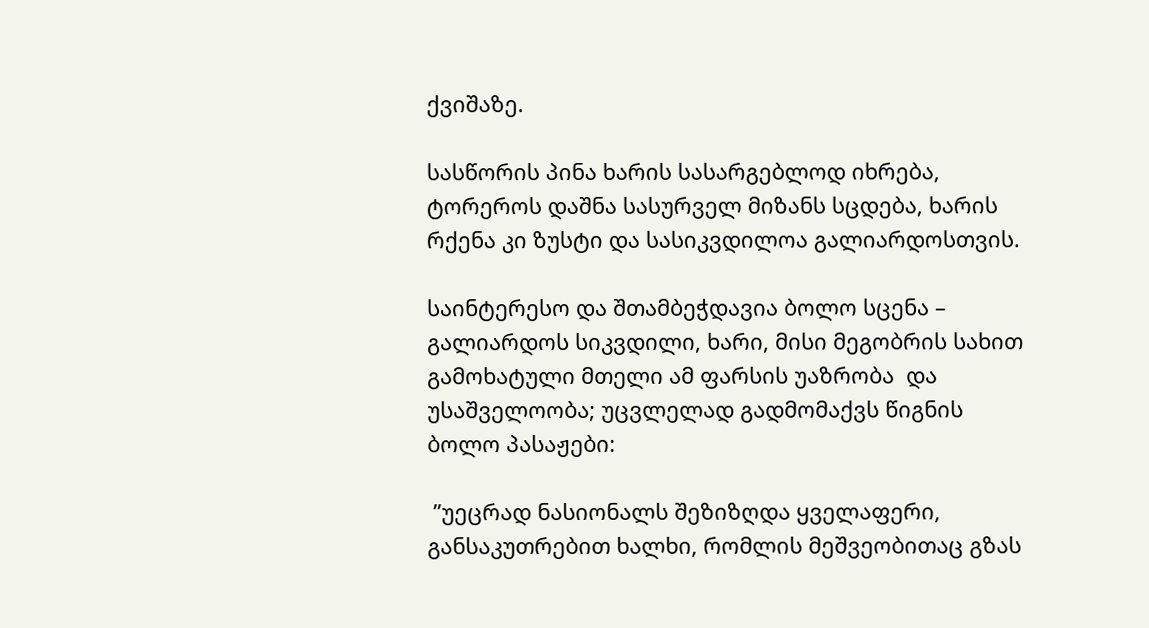ქვიშაზე.

სასწორის პინა ხარის სასარგებლოდ იხრება, ტორეროს დაშნა სასურველ მიზანს სცდება, ხარის რქენა კი ზუსტი და სასიკვდილოა გალიარდოსთვის.

საინტერესო და შთამბეჭდავია ბოლო სცენა – გალიარდოს სიკვდილი, ხარი, მისი მეგობრის სახით გამოხატული მთელი ამ ფარსის უაზრობა  და უსაშველოობა; უცვლელად გადმომაქვს წიგნის ბოლო პასაჟები:

 ”უეცრად ნასიონალს შეზიზღდა ყველაფერი, განსაკუთრებით ხალხი, რომლის მეშვეობითაც გზას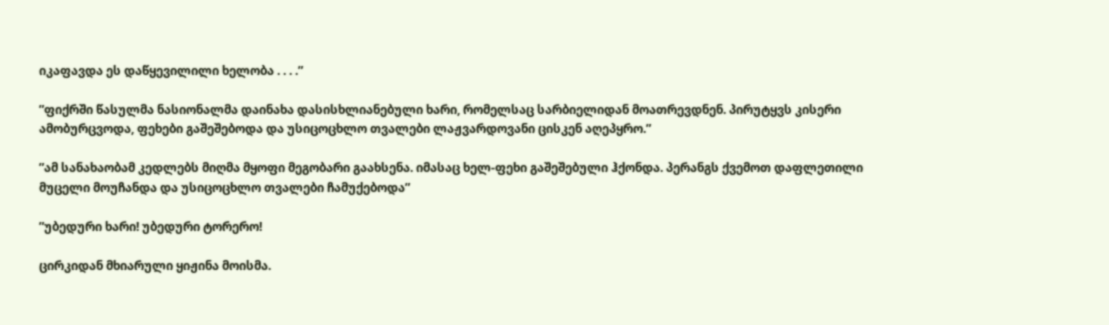იკაფავდა ეს დაწყევილილი ხელობა . . . .”

”ფიქრში წასულმა ნასიონალმა დაინახა დასისხლიანებული ხარი, რომელსაც სარბიელიდან მოათრევდნენ. პირუტყვს კისერი ამობურცვოდა, ფეხები გაშეშებოდა და უსიცოცხლო თვალები ლაჟვარდოვანი ცისკენ აღეპყრო.”

”ამ სანახაობამ კედლებს მიღმა მყოფი მეგობარი გაახსენა. იმასაც ხელ-ფეხი გაშეშებული ჰქონდა. პერანგს ქვემოთ დაფლეთილი მუცელი მოუჩანდა და უსიცოცხლო თვალები ჩამუქებოდა”

”უბედური ხარი! უბედური ტორერო!

ცირკიდან მხიარული ყიჟინა მოისმა.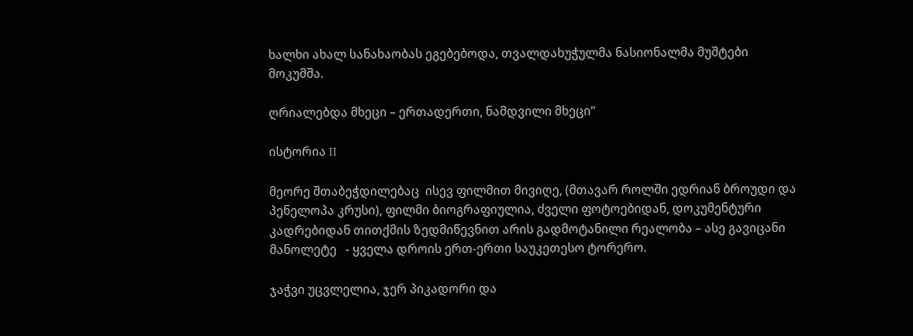ხალხი ახალ სანახაობას ეგებებოდა, თვალდახუჭულმა ნასიონალმა მუშტები მოკუმშა.

ღრიალებდა მხეცი – ერთადერთი, ნამდვილი მხეცი”

ისტორია II

მეორე შთაბეჭდილებაც  ისევ ფილმით მივიღე, (მთავარ როლში ედრიან ბროუდი და პენელოპა კრუსი), ფილმი ბიოგრაფიულია, ძველი ფოტოებიდან, დოკუმენტური კადრებიდან თითქმის ზედმიწევნით არის გადმოტანილი რეალობა – ასე გავიცანი მანოლეტე   - ყველა დროის ერთ-ერთი საუკეთესო ტორერო.

ჯაჭვი უცვლელია, ჯერ პიკადორი და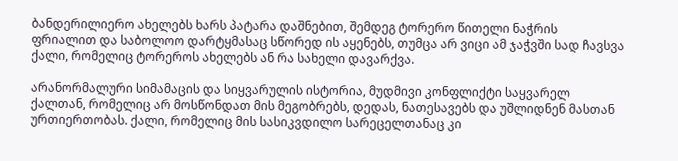ბანდერილიერო ახელებს ხარს პატარა დაშნებით, შემდეგ ტორერო წითელი ნაჭრის ფრიალით და საბოლოო დარტყმასაც სწორედ ის აყენებს, თუმცა არ ვიცი ამ ჯაჭვში სად ჩავსვა ქალი, რომელიც ტორეროს ახელებს ან რა სახელი დავარქვა.

არანორმალური სიმამაცის და სიყვარულის ისტორია, მუდმივი კონფლიქტი საყვარელ ქალთან, რომელიც არ მოსწონდათ მის მეგობრებს, დედას, ნათესავებს და უშლიდნენ მასთან ურთიერთობას. ქალი, რომელიც მის სასიკვდილო სარეცელთანაც კი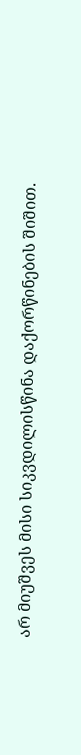არ მიუშვეს მისი სიკვდილისწინა დაქორწინების შიშით.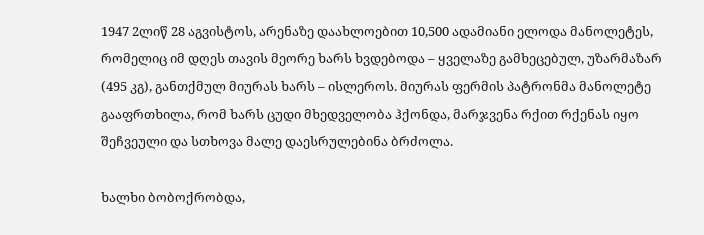1947 2ლიწ 28 აგვისტოს, არენაზე დაახლოებით 10,500 ადამიანი ელოდა მანოლეტეს, რომელიც იმ დღეს თავის მეორე ხარს ხვდებოდა – ყველაზე გამხეცებულ, უზარმაზარ (495 კგ), განთქმულ მიურას ხარს – ისლეროს. მიურას ფერმის პატრონმა მანოლეტე გააფრთხილა, რომ ხარს ცუდი მხედველობა ჰქონდა, მარჯვენა რქით რქენას იყო შეჩვეული და სთხოვა მალე დაესრულებინა ბრძოლა.

ხალხი ბობოქრობდა,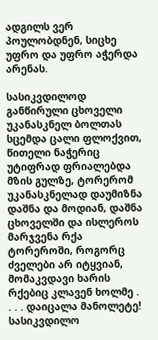ადგილს ვერ პოულობდნენ, სიცხე უფრო და უფრო აჭერდა არენას.

სასიკვდილოდ განწირული ცხოველი უკანასკნელ ბოლთას სცემდა ცალი ფლოქვით, წითელი ნაჭერიც უტიფრად ფრიალებდა მზის გულზე, ტორერომ უკანასკნელად დაუმიზნა დაშნა და მოდიან, დაშნა ცხოველში და ისლეროს მარჯვენა რქა ტორეროში, როგორც ძველები არ იტყვიან, მომაკვდავი ხარის რქებიც კლავენ ხოლმე . . . . დაიცალა მანოლეტე! სასიკვდილო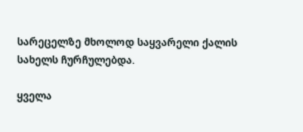სარეცელზე მხოლოდ საყვარელი ქალის სახელს ჩურჩულებდა.

ყველა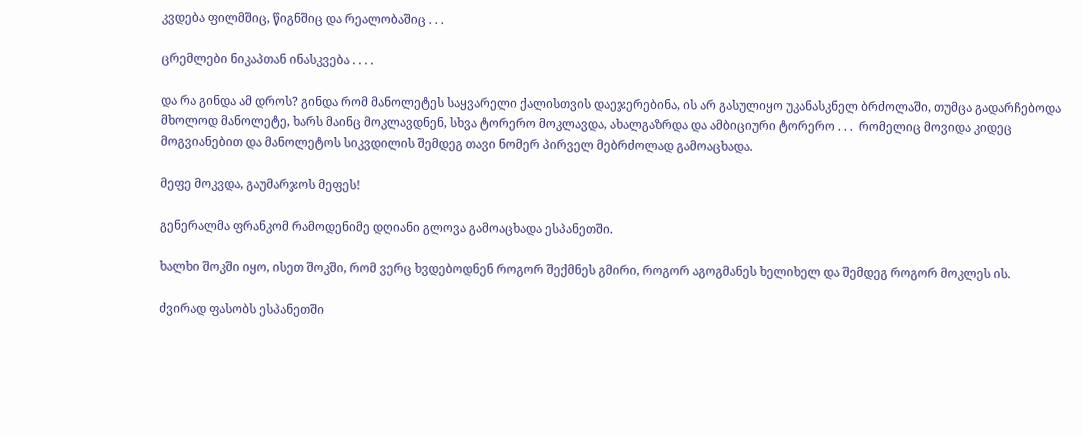კვდება ფილმშიც, წიგნშიც და რეალობაშიც . . .

ცრემლები ნიკაპთან ინასკვება . . . .

და რა გინდა ამ დროს? გინდა რომ მანოლეტეს საყვარელი ქალისთვის დაეჯერებინა, ის არ გასულიყო უკანასკნელ ბრძოლაში, თუმცა გადარჩებოდა მხოლოდ მანოლეტე, ხარს მაინც მოკლავდნენ, სხვა ტორერო მოკლავდა, ახალგაზრდა და ამბიციური ტორერო . . .  რომელიც მოვიდა კიდეც მოგვიანებით და მანოლეტოს სიკვდილის შემდეგ თავი ნომერ პირველ მებრძოლად გამოაცხადა.

მეფე მოკვდა, გაუმარჯოს მეფეს!

გენერალმა ფრანკომ რამოდენიმე დღიანი გლოვა გამოაცხადა ესპანეთში.

ხალხი შოკში იყო, ისეთ შოკში, რომ ვერც ხვდებოდნენ როგორ შექმნეს გმირი, როგორ აგოგმანეს ხელიხელ და შემდეგ როგორ მოკლეს ის.

ძვირად ფასობს ესპანეთში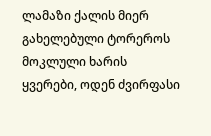ლამაზი ქალის მიერ გახელებული ტორეროს  მოკლული ხარის ყვერები, ოდენ ძვირფასი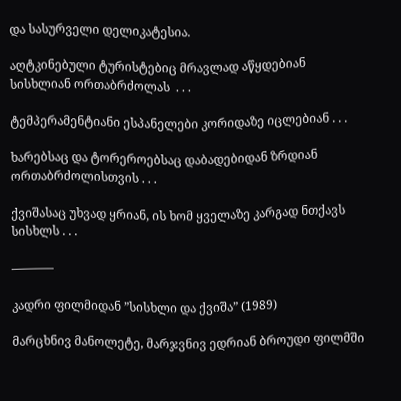და სასურველი დელიკატესია.

აღტკინებული ტურისტებიც მრავლად აწყდებიან სისხლიან ორთაბრძოლას  . . .

ტემპერამენტიანი ესპანელები კორიდაზე იცლებიან . . .

ხარებსაც და ტორეროებსაც დაბადებიდან ზრდიან ორთაბრძოლისთვის . . .

ქვიშასაც უხვად ყრიან, ის ხომ ყველაზე კარგად ნთქავს სისხლს . . .

———–

კადრი ფილმიდან ”სისხლი და ქვიშა” (1989)

მარცხნივ მანოლეტე, მარჯვნივ ედრიან ბროუდი ფილმში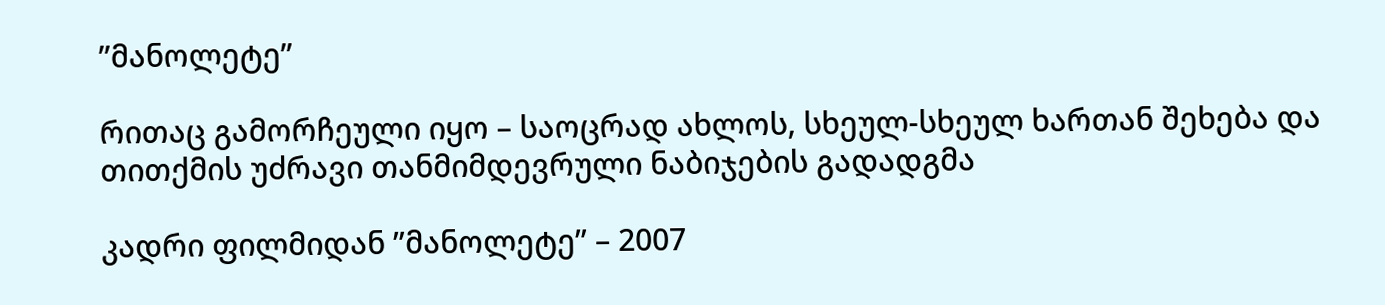”მანოლეტე”

რითაც გამორჩეული იყო – საოცრად ახლოს, სხეულ-სხეულ ხართან შეხება და თითქმის უძრავი თანმიმდევრული ნაბიჯების გადადგმა

კადრი ფილმიდან ”მანოლეტე” – 2007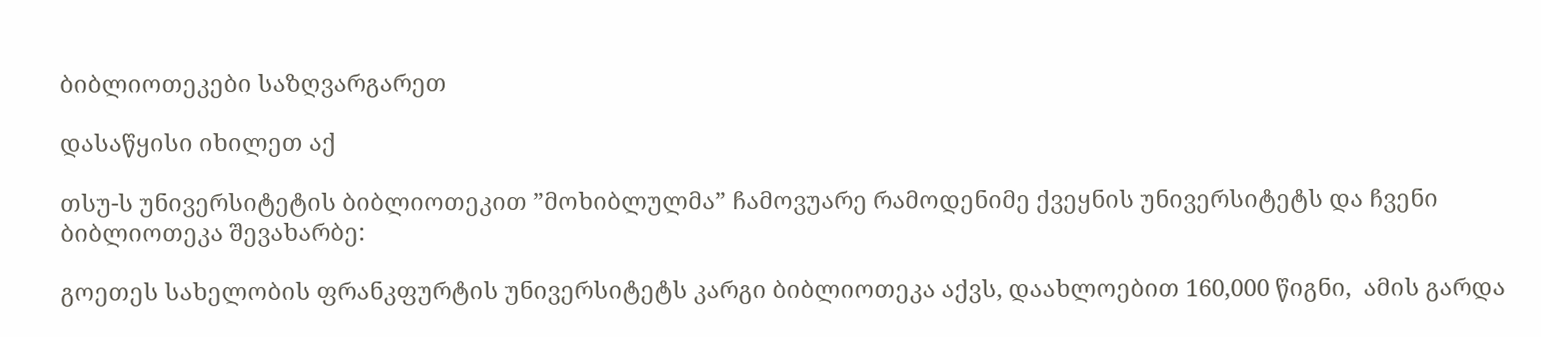ბიბლიოთეკები საზღვარგარეთ

დასაწყისი იხილეთ აქ

თსუ-ს უნივერსიტეტის ბიბლიოთეკით ”მოხიბლულმა” ჩამოვუარე რამოდენიმე ქვეყნის უნივერსიტეტს და ჩვენი ბიბლიოთეკა შევახარბე:

გოეთეს სახელობის ფრანკფურტის უნივერსიტეტს კარგი ბიბლიოთეკა აქვს, დაახლოებით 160,000 წიგნი,  ამის გარდა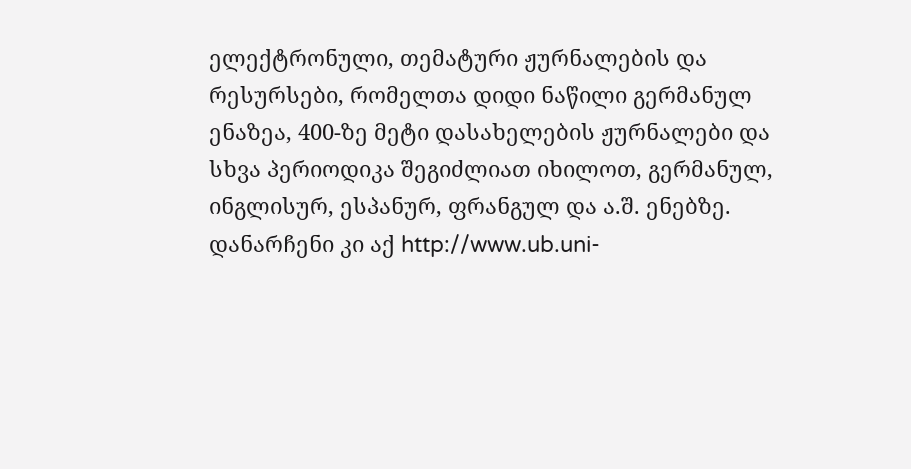ელექტრონული, თემატური ჟურნალების და რესურსები, რომელთა დიდი ნაწილი გერმანულ ენაზეა, 400-ზე მეტი დასახელების ჟურნალები და სხვა პერიოდიკა შეგიძლიათ იხილოთ, გერმანულ, ინგლისურ, ესპანურ, ფრანგულ და ა.შ. ენებზე. დანარჩენი კი აქ http://www.ub.uni-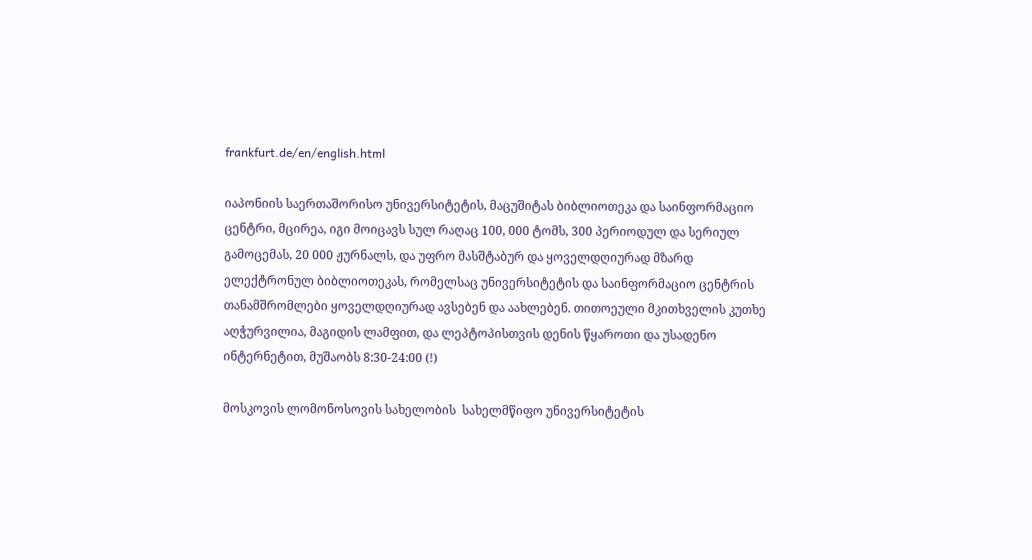frankfurt.de/en/english.html

იაპონიის საერთაშორისო უნივერსიტეტის, მაცუშიტას ბიბლიოთეკა და საინფორმაციო ცენტრი, მცირეა, იგი მოიცავს სულ რაღაც 100, 000 ტომს, 300 პერიოდულ და სერიულ გამოცემას, 20 000 ჟურნალს, და უფრო მასშტაბურ და ყოველდღიურად მზარდ ელექტრონულ ბიბლიოთეკას, რომელსაც უნივერსიტეტის და საინფორმაციო ცენტრის თანამშრომლები ყოველდღიურად ავსებენ და აახლებენ. თითოეული მკითხველის კუთხე აღჭურვილია, მაგიდის ლამფით, და ლეპტოპისთვის დენის წყაროთი და უსადენო ინტერნეტით, მუშაობს 8:30-24:00 (!)

მოსკოვის ლომონოსოვის სახელობის  სახელმწიფო უნივერსიტეტის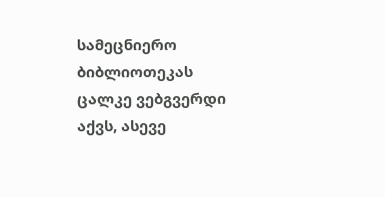სამეცნიერო ბიბლიოთეკას ცალკე ვებგვერდი აქვს, ასევე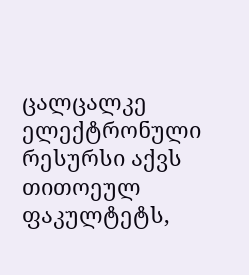ცალცალკე ელექტრონული რესურსი აქვს თითოეულ ფაკულტეტს,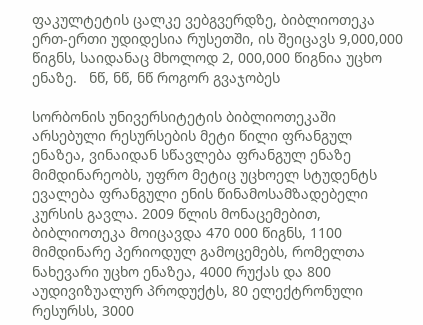ფაკულტეტის ცალკე ვებგვერდზე, ბიბლიოთეკა ერთ-ერთი უდიდესია რუსეთში, ის შეიცავს 9,000,000 წიგნს, საიდანაც მხოლოდ 2, 000,000 წიგნია უცხო ენაზე.   ნწ, ნწ, ნწ როგორ გვაჯობეს

სორბონის უნივერსიტეტის ბიბლიოთეკაში არსებული რესურსების მეტი წილი ფრანგულ ენაზეა, ვინაიდან სწავლება ფრანგულ ენაზე მიმდინარეობს, უფრო მეტიც უცხოელ სტუდენტს ევალება ფრანგული ენის წინამოსამზადებელი კურსის გავლა. 2009 წლის მონაცემებით, ბიბლიოთეკა მოიცავდა 470 000 წიგნს, 1100 მიმდინარე პერიოდულ გამოცემებს, რომელთა ნახევარი უცხო ენაზეა, 4000 რუქას და 800 აუდივიზუალურ პროდუქტს, 80 ელექტრონული რესურსს, 3000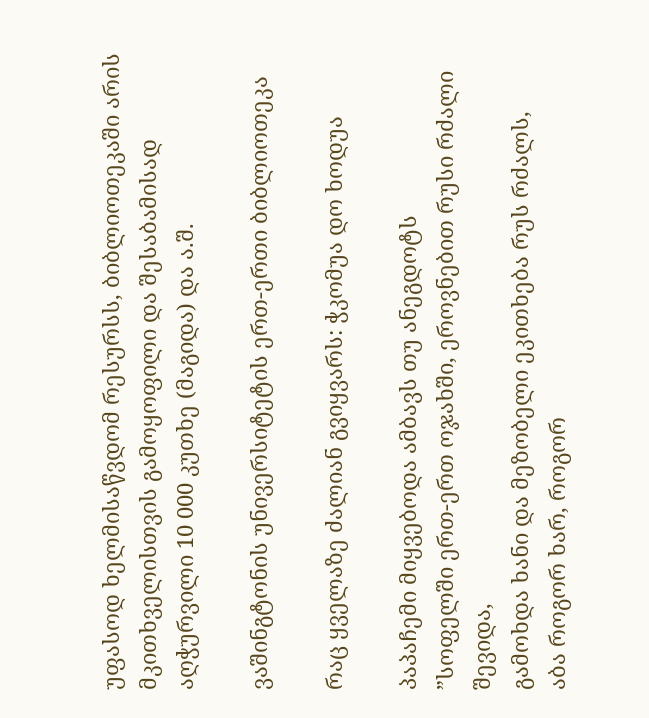უფასოდ ხელმისაწვდომ რესურსს, ბიბლიოთეკაში არის მკითხველისთვის გამოყოფილი და შესაბამისად აღჭურვილი 10 000 კუთხე (მაგიდა) და ა.შ.

ვაშინგტონის უნივერსიტეტის ერთ-ერთი ბიბლიოთეკა

რაც ყველაზე ძალიან გვიყვარს: ჭკომუა დო ხოდუა

პაპაჩემი მიყვებოდა ამბავს თუ ანეგდოტს
”სოფელში ერთ-ერთ ოჯახში, ეროვნებით რუსი რძალი შევიდა,
გამოხდა ხანი და მეზობელი ეკითხება რუს რძალს,
აბა როგორ ხარ, როგორ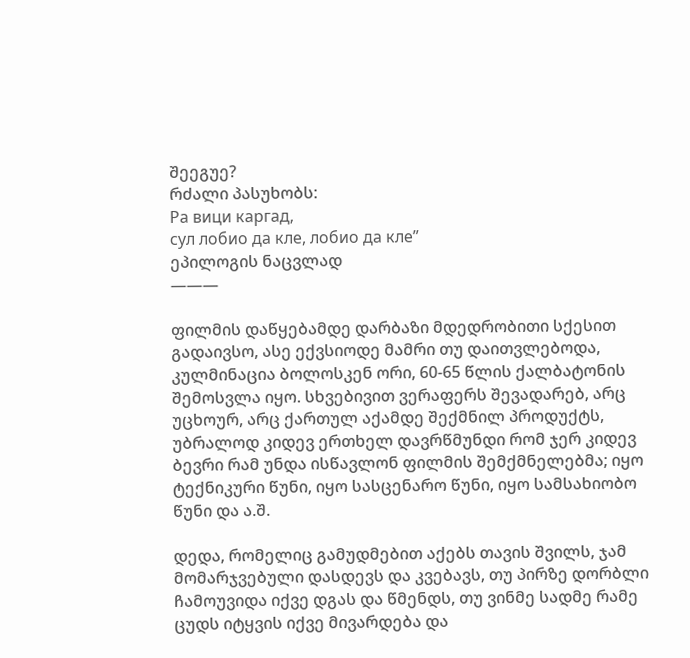შეეგუე?
რძალი პასუხობს:
Ра вици каргад,
сул лобио да кле, лобио да кле”
ეპილოგის ნაცვლად
———

ფილმის დაწყებამდე დარბაზი მდედრობითი სქესით გადაივსო, ასე ექვსიოდე მამრი თუ დაითვლებოდა, კულმინაცია ბოლოსკენ ორი, 60-65 წლის ქალბატონის შემოსვლა იყო. სხვებივით ვერაფერს შევადარებ, არც უცხოურ, არც ქართულ აქამდე შექმნილ პროდუქტს, უბრალოდ კიდევ ერთხელ დავრწმუნდი რომ ჯერ კიდევ ბევრი რამ უნდა ისწავლონ ფილმის შემქმნელებმა; იყო ტექნიკური წუნი, იყო სასცენარო წუნი, იყო სამსახიობო წუნი და ა.შ.

დედა, რომელიც გამუდმებით აქებს თავის შვილს, ჯამ მომარჯვებული დასდევს და კვებავს, თუ პირზე დორბლი ჩამოუვიდა იქვე დგას და წმენდს, თუ ვინმე სადმე რამე ცუდს იტყვის იქვე მივარდება და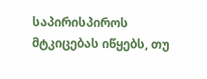საპირისპიროს მტკიცებას იწყებს, თუ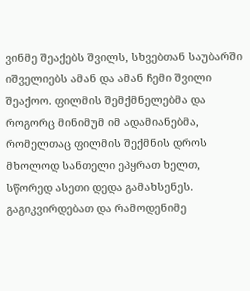ვინმე შეაქებს შვილს, სხვებთან საუბარში იშველიებს ამან და ამან ჩემი შვილი შეაქოო. ფილმის შემქმნელებმა და როგორც მინიმუმ იმ ადამიანებმა, რომელთაც ფილმის შექმნის დროს მხოლოდ სანთელი ეპყრათ ხელთ, სწორედ ასეთი დედა გამახსენეს. გაგიკვირდებათ და რამოდენიმე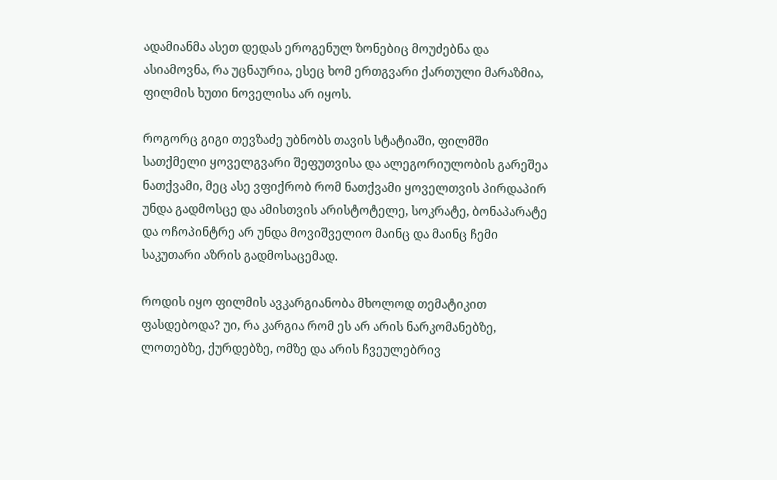ადამიანმა ასეთ დედას ეროგენულ ზონებიც მოუძებნა და ასიამოვნა, რა უცნაურია, ესეც ხომ ერთგვარი ქართული მარაზმია, ფილმის ხუთი ნოველისა არ იყოს.

როგორც გიგი თევზაძე უბნობს თავის სტატიაში, ფილმში სათქმელი ყოველგვარი შეფუთვისა და ალეგორიულობის გარეშეა ნათქვამი, მეც ასე ვფიქრობ რომ ნათქვამი ყოველთვის პირდაპირ უნდა გადმოსცე და ამისთვის არისტოტელე, სოკრატე, ბონაპარატე და ოჩოპინტრე არ უნდა მოვიშველიო მაინც და მაინც ჩემი საკუთარი აზრის გადმოსაცემად.

როდის იყო ფილმის ავკარგიანობა მხოლოდ თემატიკით ფასდებოდა? უი, რა კარგია რომ ეს არ არის ნარკომანებზე, ლოთებზე, ქურდებზე, ომზე და არის ჩვეულებრივ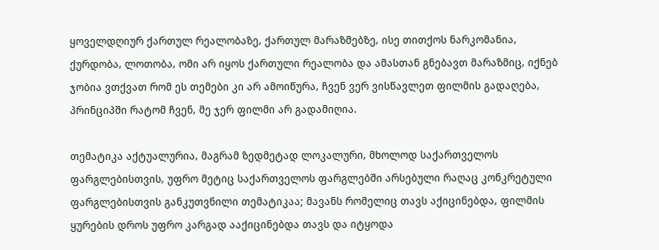ყოველდღიურ ქართულ რეალობაზე, ქართულ მარაზმებზე, ისე თითქოს ნარკომანია, ქურდობა, ლოთობა, ომი არ იყოს ქართული რეალობა და ამასთან გნებავთ მარაზმიც, იქნებ ჯობია ვთქვათ რომ ეს თემები კი არ ამოიწურა, ჩვენ ვერ ვისწავლეთ ფილმის გადაღება, პრინციპში რატომ ჩვენ, მე ჯერ ფილმი არ გადამიღია.

თემატიკა აქტუალურია, მაგრამ ზედმეტად ლოკალური, მხოლოდ საქართველოს ფარგლებისთვის, უფრო მეტიც საქართველოს ფარგლებში არსებული რაღაც კონკრეტული ფარგლებისთვის განკუთვნილი თემატიკაა; მავანს რომელიც თავს აქიცინებდა, ფილმის ყურების დროს უფრო კარგად ააქიცინებდა თავს და იტყოდა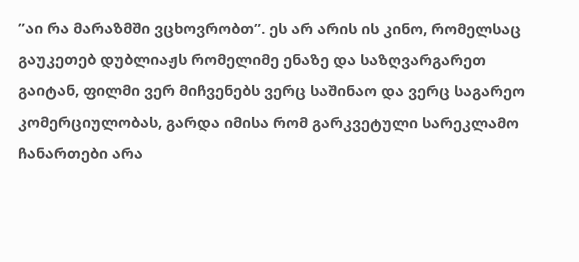”აი რა მარაზმში ვცხოვრობთ”. ეს არ არის ის კინო, რომელსაც გაუკეთებ დუბლიაჟს რომელიმე ენაზე და საზღვარგარეთ გაიტან, ფილმი ვერ მიჩვენებს ვერც საშინაო და ვერც საგარეო კომერციულობას, გარდა იმისა რომ გარკვეტული სარეკლამო ჩანართები არა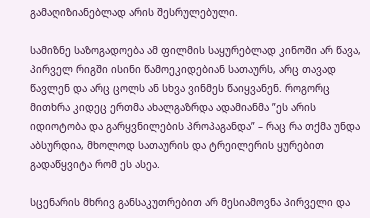გამაღიზიანებლად არის შესრულებული.

სამიზნე საზოგადოება ამ ფილმის საყურებლად კინოში არ წავა, პირველ რიგში ისინი წამოეკიდებიან სათაურს, არც თავად წავლენ და არც ცოლს ან სხვა ვინმეს წაიყვანენ. როგორც მითხრა კიდეც ერთმა ახალგაზრდა ადამიანმა ”ეს არის იდიოტობა და გარყვნილების პროპაგანდა” – რაც რა თქმა უნდა აბსურდია, მხოლოდ სათაურის და ტრეილერის ყურებით გადაწყვიტა რომ ეს ასეა.

სცენარის მხრივ განსაკუთრებით არ მესიამოვნა პირველი და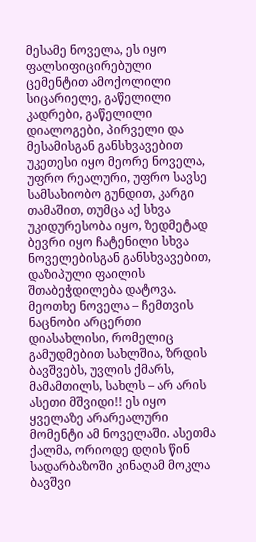მესამე ნოველა, ეს იყო ფალსიფიცირებული ცემენტით ამოქოლილი სიცარიელე, გაწელილი კადრები, გაწელილი დიალოგები, პირველი და მესამისგან განსხვავებით უკეთესი იყო მეორე ნოველა, უფრო რეალური, უფრო სავსე სამსახიობო გუნდით, კარგი თამაშით, თუმცა აქ სხვა უკიდურესობა იყო, ზედმეტად ბევრი იყო ჩატენილი სხვა ნოველებისგან განსხვავებით, დაზიპული ფაილის შთაბეჭდილება დატოვა.  მეოთხე ნოველა – ჩემთვის ნაცნობი არცერთი დიასახლისი, რომელიც გამუდმებით სახლშია, ზრდის ბავშვებს, უვლის ქმარს, მამამთილს, სახლს – არ არის ასეთი მშვიდი!! ეს იყო ყველაზე არარეალური მომენტი ამ ნოველაში. ასეთმა ქალმა, ორიოდე დღის წინ სადარბაზოში კინაღამ მოკლა ბავშვი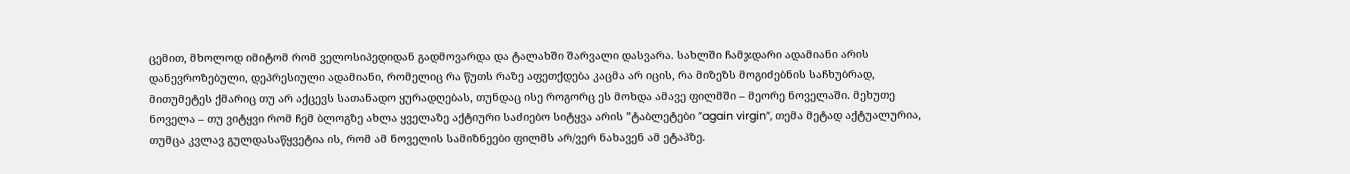ცემით, მხოლოდ იმიტომ რომ ველოსიპედიდან გადმოვარდა და ტალახში შარვალი დასვარა. სახლში ჩამჯდარი ადამიანი არის დანევროზებული, დეპრესიული ადამიანი, რომელიც რა წუთს რაზე აფეთქდება კაცმა არ იცის, რა მიზეზს მოგიძებნის საჩხუბრად, მითუმეტეს ქმარიც თუ არ აქცევს სათანადო ყურადღებას, თუნდაც ისე როგორც ეს მოხდა ამავე ფილმში – მეორე ნოველაში. მეხუთე ნოველა – თუ ვიტყვი რომ ჩემ ბლოგზე ახლა ყველაზე აქტიური საძიებო სიტყვა არის ”ტაბლეტები ”again virgin”, თემა მეტად აქტუალურია, თუმცა კვლავ გულდასაწყვეტია ის, რომ ამ ნოველის სამიზნეები ფილმს არ/ვერ ნახავენ ამ ეტაპზე.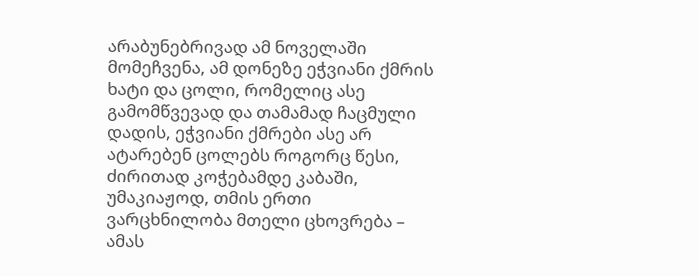არაბუნებრივად ამ ნოველაში მომეჩვენა, ამ დონეზე ეჭვიანი ქმრის ხატი და ცოლი, რომელიც ასე გამომწვევად და თამამად ჩაცმული დადის, ეჭვიანი ქმრები ასე არ ატარებენ ცოლებს როგორც წესი, ძირითად კოჭებამდე კაბაში, უმაკიაჟოდ, თმის ერთი ვარცხნილობა მთელი ცხოვრება – ამას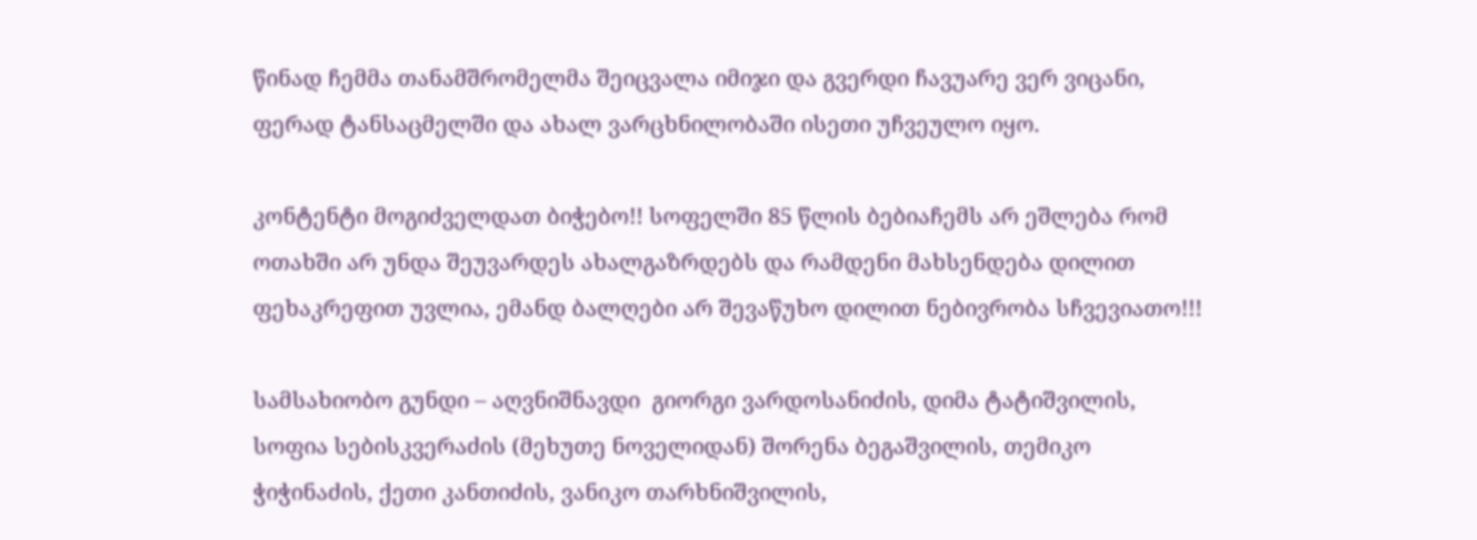წინად ჩემმა თანამშრომელმა შეიცვალა იმიჯი და გვერდი ჩავუარე ვერ ვიცანი, ფერად ტანსაცმელში და ახალ ვარცხნილობაში ისეთი უჩვეულო იყო.

კონტენტი მოგიძველდათ ბიჭებო!! სოფელში 85 წლის ბებიაჩემს არ ეშლება რომ ოთახში არ უნდა შეუვარდეს ახალგაზრდებს და რამდენი მახსენდება დილით ფეხაკრეფით უვლია, ემანდ ბალღები არ შევაწუხო დილით ნებივრობა სჩვევიათო!!!

სამსახიობო გუნდი – აღვნიშნავდი  გიორგი ვარდოსანიძის, დიმა ტატიშვილის, სოფია სებისკვერაძის (მეხუთე ნოველიდან) შორენა ბეგაშვილის, თემიკო ჭიჭინაძის, ქეთი კანთიძის, ვანიკო თარხნიშვილის,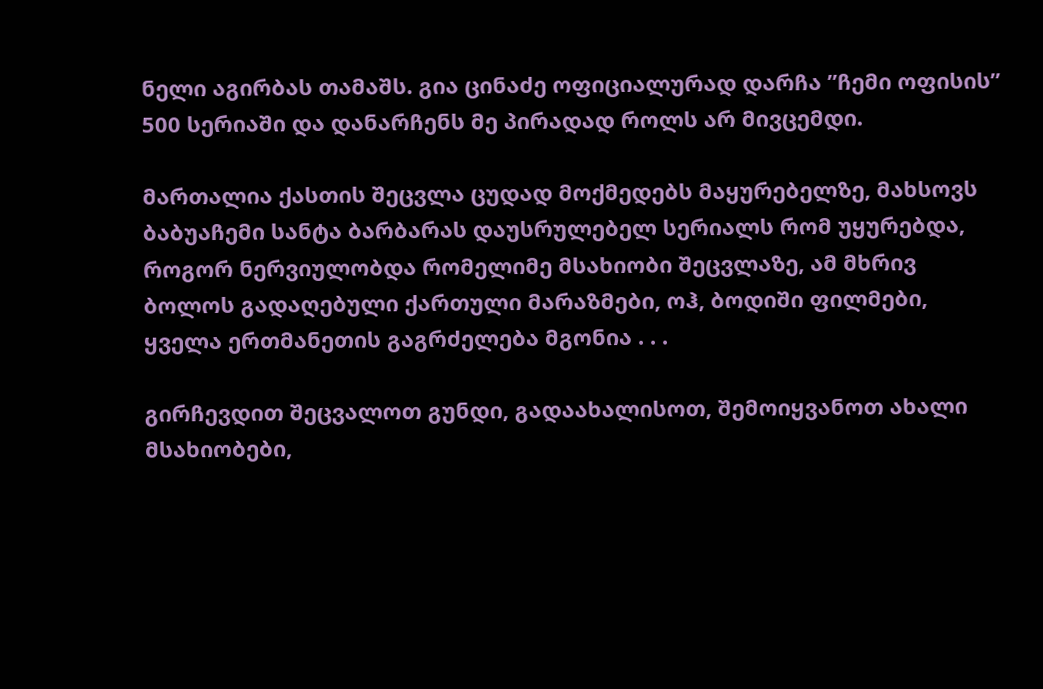ნელი აგირბას თამაშს. გია ცინაძე ოფიციალურად დარჩა ”ჩემი ოფისის” 500 სერიაში და დანარჩენს მე პირადად როლს არ მივცემდი.

მართალია ქასთის შეცვლა ცუდად მოქმედებს მაყურებელზე, მახსოვს ბაბუაჩემი სანტა ბარბარას დაუსრულებელ სერიალს რომ უყურებდა, როგორ ნერვიულობდა რომელიმე მსახიობი შეცვლაზე, ამ მხრივ ბოლოს გადაღებული ქართული მარაზმები, ოჰ, ბოდიში ფილმები, ყველა ერთმანეთის გაგრძელება მგონია . . .

გირჩევდით შეცვალოთ გუნდი, გადაახალისოთ, შემოიყვანოთ ახალი მსახიობები,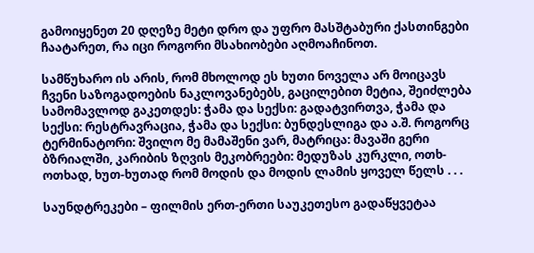გამოიყენეთ 20 დღეზე მეტი დრო და უფრო მასშტაბური ქასთინგები ჩაატარეთ, რა იცი როგორი მსახიობები აღმოაჩინოთ.

სამწუხარო ის არის, რომ მხოლოდ ეს ხუთი ნოველა არ მოიცავს ჩვენი საზოგადოების ნაკლოვანებებს, გაცილებით მეტია, შეიძლება სამომავლოდ გაკეთდეს: ჭამა და სექსი: გადატვირთვა, ჭამა და სექსი: რესტრავრაცია, ჭამა და სექსი: ბუნდესლიგა და ა.შ. როგორც ტერმინატორი: შვილო მე მამაშენი ვარ, მატრიცა: მავაში გერი ბზრიალში, კარიბის ზღვის მეკობრეები: მედუზას კურკლი, ოთხ-ოთხად, ხუთ-ხუთად რომ მოდის და მოდის ლამის ყოველ წელს . . .

საუნდტრეკები – ფილმის ერთ-ერთი საუკეთესო გადაწყვეტაა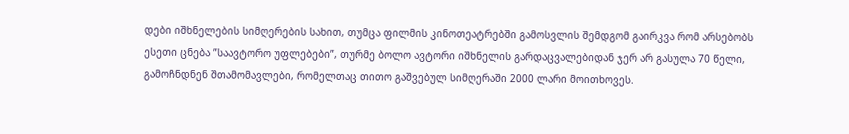დები იშხნელების სიმღერების სახით, თუმცა ფილმის კინოთეატრებში გამოსვლის შემდგომ გაირკვა რომ არსებობს ესეთი ცნება ”საავტორო უფლებები”, თურმე ბოლო ავტორი იშხნელის გარდაცვალებიდან ჯერ არ გასულა 70 წელი, გამოჩნდნენ შთამომავლები, რომელთაც თითო გაშვებულ სიმღერაში 2000 ლარი მოითხოვეს.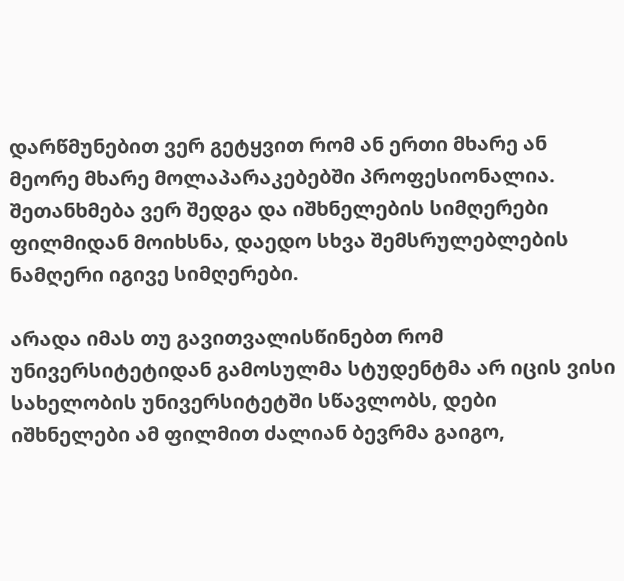დარწმუნებით ვერ გეტყვით რომ ან ერთი მხარე ან მეორე მხარე მოლაპარაკებებში პროფესიონალია. შეთანხმება ვერ შედგა და იშხნელების სიმღერები ფილმიდან მოიხსნა, დაედო სხვა შემსრულებლების ნამღერი იგივე სიმღერები.

არადა იმას თუ გავითვალისწინებთ რომ უნივერსიტეტიდან გამოსულმა სტუდენტმა არ იცის ვისი სახელობის უნივერსიტეტში სწავლობს, დები იშხნელები ამ ფილმით ძალიან ბევრმა გაიგო,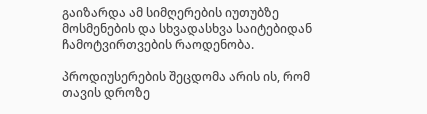გაიზარდა ამ სიმღერების იუთუბზე მოსმენების და სხვადასხვა საიტებიდან ჩამოტვირთვების რაოდენობა.

პროდიუსერების შეცდომა არის ის, რომ თავის დროზე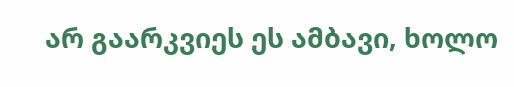არ გაარკვიეს ეს ამბავი, ხოლო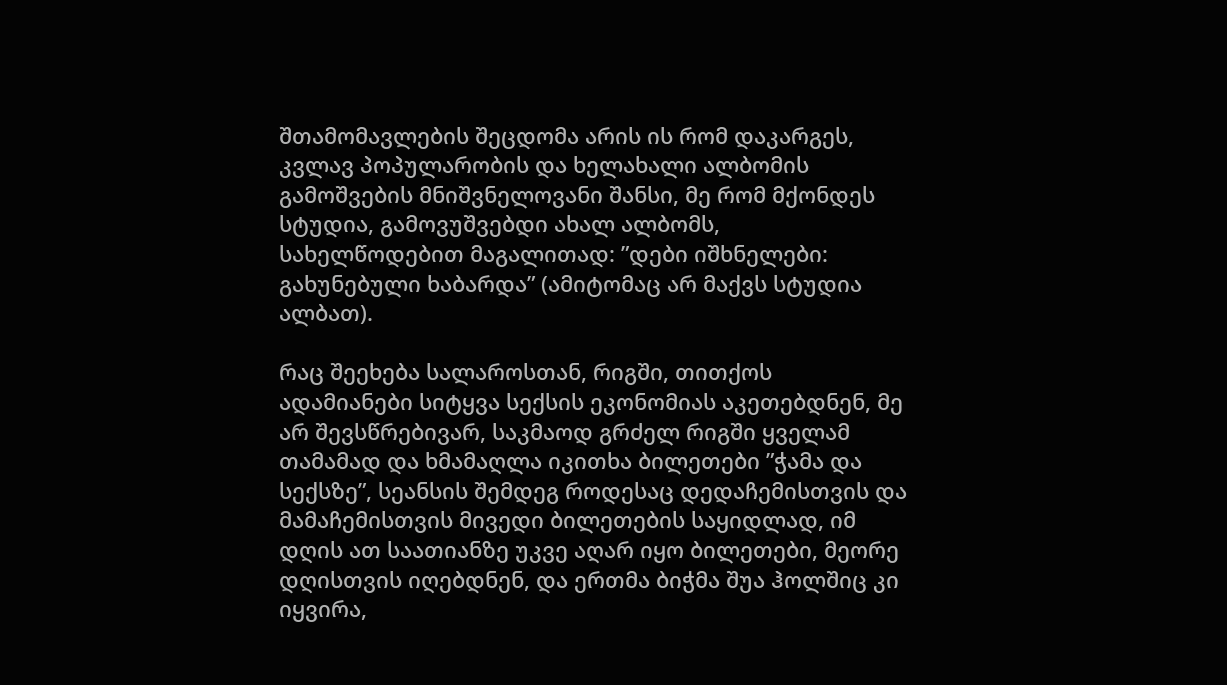შთამომავლების შეცდომა არის ის რომ დაკარგეს, კვლავ პოპულარობის და ხელახალი ალბომის გამოშვების მნიშვნელოვანი შანსი, მე რომ მქონდეს სტუდია, გამოვუშვებდი ახალ ალბომს, სახელწოდებით მაგალითად: ”დები იშხნელები: გახუნებული ხაბარდა” (ამიტომაც არ მაქვს სტუდია ალბათ).

რაც შეეხება სალაროსთან, რიგში, თითქოს ადამიანები სიტყვა სექსის ეკონომიას აკეთებდნენ, მე არ შევსწრებივარ, საკმაოდ გრძელ რიგში ყველამ თამამად და ხმამაღლა იკითხა ბილეთები ”ჭამა და სექსზე”, სეანსის შემდეგ როდესაც დედაჩემისთვის და მამაჩემისთვის მივედი ბილეთების საყიდლად, იმ დღის ათ საათიანზე უკვე აღარ იყო ბილეთები, მეორე დღისთვის იღებდნენ, და ერთმა ბიჭმა შუა ჰოლშიც კი იყვირა,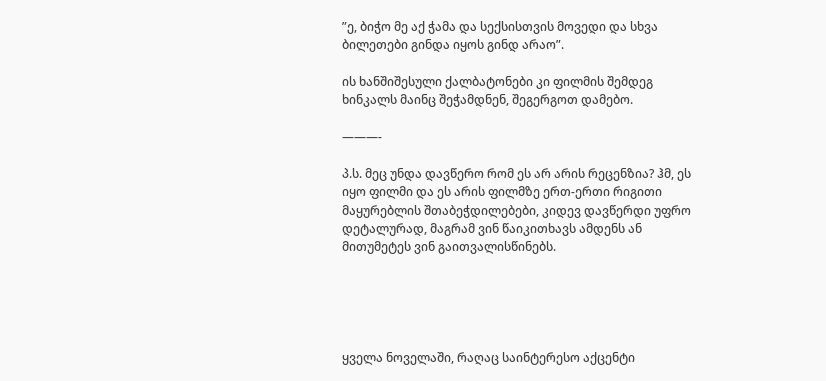”ე, ბიჭო მე აქ ჭამა და სექსისთვის მოვედი და სხვა ბილეთები გინდა იყოს გინდ არაო”.

ის ხანშიშესული ქალბატონები კი ფილმის შემდეგ ხინკალს მაინც შეჭამდნენ, შეგერგოთ დამებო.

———-

პ.ს. მეც უნდა დავწერო რომ ეს არ არის რეცენზია? ჰმ, ეს იყო ფილმი და ეს არის ფილმზე ერთ-ერთი რიგითი მაყურებლის შთაბეჭდილებები, კიდევ დავწერდი უფრო დეტალურად, მაგრამ ვინ წაიკითხავს ამდენს ან მითუმეტეს ვინ გაითვალისწინებს.





ყველა ნოველაში, რაღაც საინტერესო აქცენტი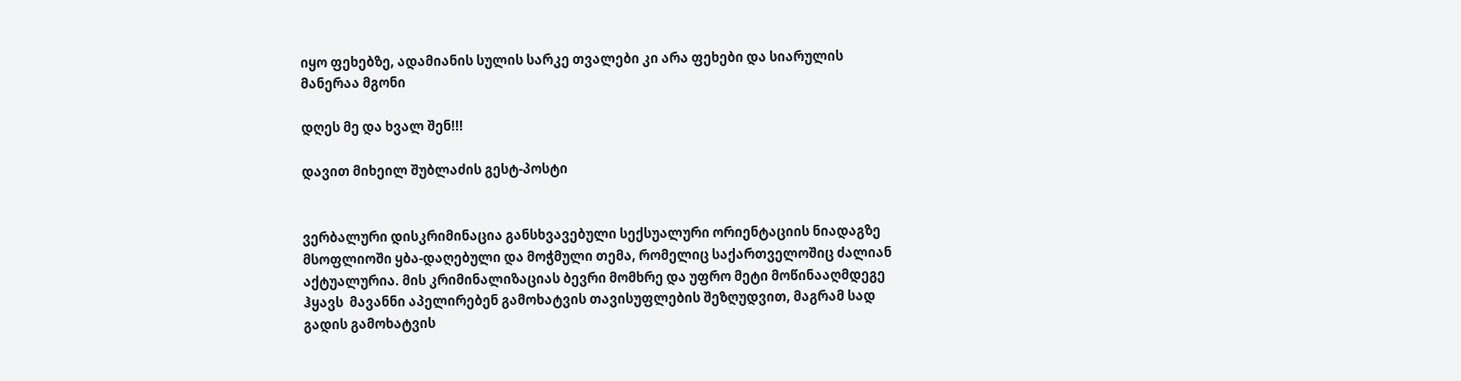იყო ფეხებზე, ადამიანის სულის სარკე თვალები კი არა ფეხები და სიარულის მანერაა მგონი

დღეს მე და ხვალ შენ!!!

დავით მიხეილ შუბლაძის გესტ-პოსტი


ვერბალური დისკრიმინაცია განსხვავებული სექსუალური ორიენტაციის ნიადაგზე მსოფლიოში ყბა-დაღებული და მოჭმული თემა, რომელიც საქართველოშიც ძალიან აქტუალურია. მის კრიმინალიზაციას ბევრი მომხრე და უფრო მეტი მოწინააღმდეგე ჰყავს  მავანნი აპელირებენ გამოხატვის თავისუფლების შეზღუდვით, მაგრამ სად გადის გამოხატვის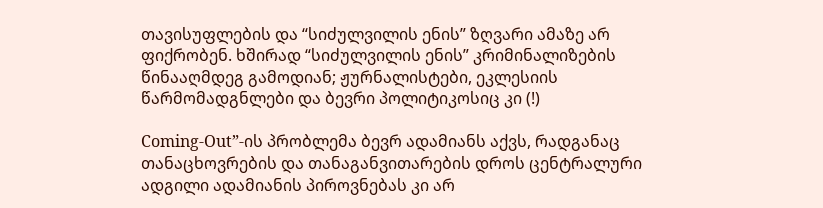თავისუფლების და “სიძულვილის ენის” ზღვარი ამაზე არ ფიქრობენ. ხშირად “სიძულვილის ენის” კრიმინალიზების წინააღმდეგ გამოდიან; ჟურნალისტები, ეკლესიის წარმომადგნლები და ბევრი პოლიტიკოსიც კი (!)

Coming-Out”-ის პრობლემა ბევრ ადამიანს აქვს, რადგანაც თანაცხოვრების და თანაგანვითარების დროს ცენტრალური ადგილი ადამიანის პიროვნებას კი არ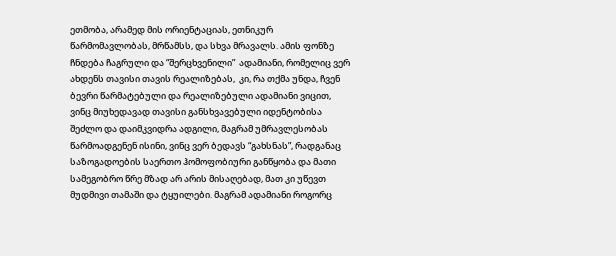ეთმობა, არამედ მის ორიენტაციას, ეთნიკურ წარმომავლობას, მრწამსს, და სხვა მრავალს. ამის ფონზე ჩნდება ჩაგრული და “შერცხვენილი”  ადამიანი, რომელიც ვერ ახდენს თავისი თავის რეალიზებას,  კი, რა თქმა უნდა, ჩვენ ბევრი წარმატებული და რეალიზებული ადამიანი ვიცით, ვინც მიუხედავად თავისი განსხვავებული იდენტობისა შეძლო და დაიმკვიდრა ადგილი, მაგრამ უმრავლესობას წარმოადგენენ ისინი, ვინც ვერ ბედავს “გახსნას”, რადგანაც საზოგადოების საერთო ჰომოფობიური განწყობა და მათი სამეგობრო წრე მზად არ არის მისაღებად, მათ კი უწევთ მუდმივი თამაში და ტყუილები. მაგრამ ადამიანი როგორც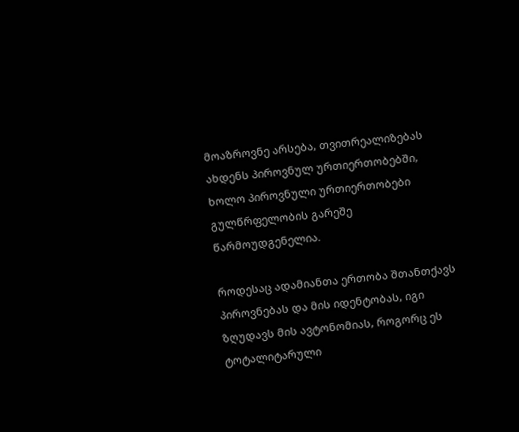მოაზროვნე არსება, თვითრეალიზებას ახდენს პიროვნულ ურთიერთობებში, ხოლო პიროვნული ურთიერთობები გულწრფელობის გარეშე წარმოუდგენელია.

როდესაც ადამიანთა ერთობა შთანთქავს პიროვნებას და მის იდენტობას, იგი ზღუდავს მის ავტონომიას, როგორც ეს ტოტალიტარული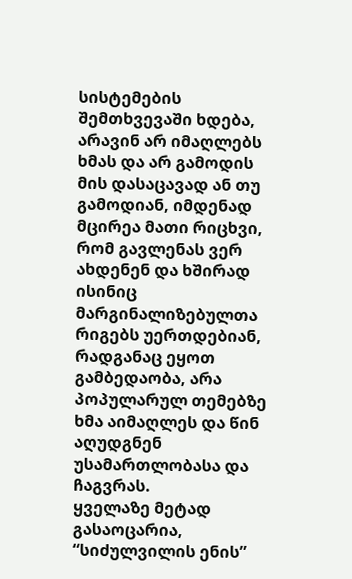სისტემების შემთხვევაში ხდება, არავინ არ იმაღლებს ხმას და არ გამოდის მის დასაცავად ან თუ გამოდიან, იმდენად მცირეა მათი რიცხვი, რომ გავლენას ვერ ახდენენ და ხშირად ისინიც მარგინალიზებულთა რიგებს უერთდებიან, რადგანაც ეყოთ გამბედაობა, არა პოპულარულ თემებზე  ხმა აიმაღლეს და წინ აღუდგნენ უსამართლობასა და ჩაგვრას.
ყველაზე მეტად გასაოცარია, “სიძულვილის ენის”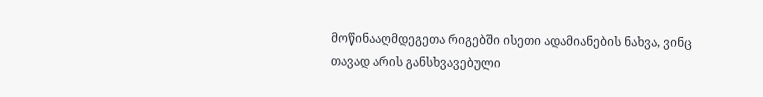მოწინააღმდეგეთა რიგებში ისეთი ადამიანების ნახვა, ვინც თავად არის განსხვავებული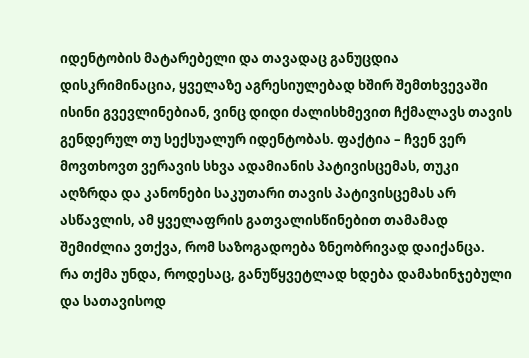იდენტობის მატარებელი და თავადაც განუცდია დისკრიმინაცია, ყველაზე აგრესიულებად ხშირ შემთხვევაში ისინი გვევლინებიან, ვინც დიდი ძალისხმევით ჩქმალავს თავის გენდერულ თუ სექსუალურ იდენტობას. ფაქტია – ჩვენ ვერ მოვთხოვთ ვერავის სხვა ადამიანის პატივისცემას, თუკი აღზრდა და კანონები საკუთარი თავის პატივისცემას არ ასწავლის, ამ ყველაფრის გათვალისწინებით თამამად შემიძლია ვთქვა, რომ საზოგადოება ზნეობრივად დაიქანცა.
რა თქმა უნდა, როდესაც, განუწყვეტლად ხდება დამახინჯებული და სათავისოდ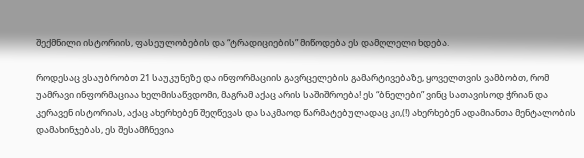შექმნილი ისტორიის, ფასეულობების და “ტრადიციების” მიწოდება ეს დამღლელი ხდება.

როდესაც ვსაუბრობთ 21 საუკუნეზე და ინფორმაციის გავრცელების გამარტივებაზე, ყოველთვის ვამბობთ, რომ უამრავი ინფორმაციაა ხელმისაწვდომი, მაგრამ აქაც არის საშიშროება! ეს “ბნელები” ვინც სათავისოდ ჭრიან და კერავენ ისტორიას, აქაც ახერხებენ შეღწევას და საკმაოდ წარმატებულადაც კი,(!) ახერხებენ ადამიანთა მენტალობის დამახინჯებას, ეს შესამჩნევია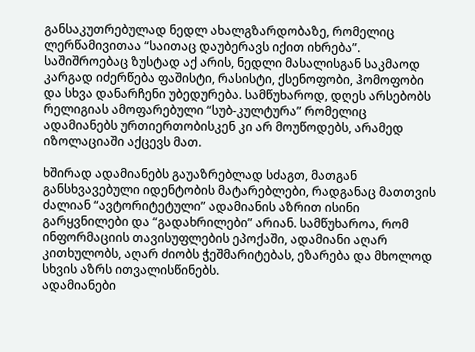განსაკუთრებულად ნედლ ახალგზარდობაზე, რომელიც ლერწამივითაა “საითაც დაუბერავს იქით იხრება”. საშიშროებაც ზუსტად აქ არის, ნედლი მასალისგან საკმაოდ კარგად იძერწება ფაშისტი, რასისტი, ქსენოფობი, ჰომოფობი და სხვა დანარჩენი უბედურება. სამწუხაროდ, დღეს არსებობს რელიგიას ამოფარებული “სუბ-კულტურა” რომელიც ადამიანებს ურთიერთობისკენ კი არ მოუწოდებს, არამედ იზოლაციაში აქცევს მათ.

ხშირად ადამიანებს გაუაზრებლად სძაგთ, მათგან განსხვავებული იდენტობის მატარებლები, რადგანაც მათთვის ძალიან “ავტორიტეტული” ადამიანის აზრით ისინი გარყვნილები და “გადახრილები” არიან. სამწუხაროა, რომ ინფორმაციის თავისუფლების ეპოქაში, ადამიანი აღარ კითხულობს, აღარ ძიობს ჭეშმარიტებას, ეზარება და მხოლოდ სხვის აზრს ითვალისწინებს.
ადამიანები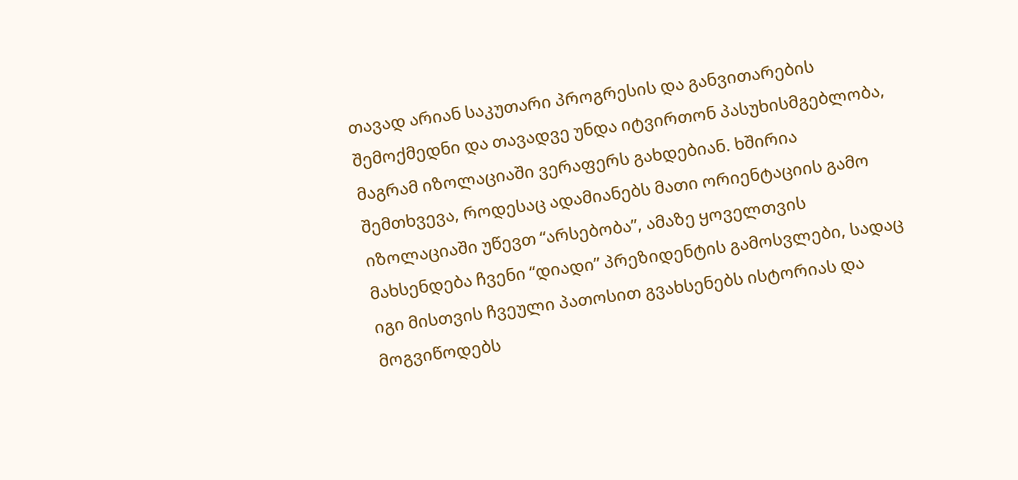თავად არიან საკუთარი პროგრესის და განვითარების შემოქმედნი და თავადვე უნდა იტვირთონ პასუხისმგებლობა, მაგრამ იზოლაციაში ვერაფერს გახდებიან. ხშირია შემთხვევა, როდესაც ადამიანებს მათი ორიენტაციის გამო იზოლაციაში უწევთ “არსებობა”, ამაზე ყოველთვის მახსენდება ჩვენი “დიადი” პრეზიდენტის გამოსვლები, სადაც იგი მისთვის ჩვეული პათოსით გვახსენებს ისტორიას და მოგვიწოდებს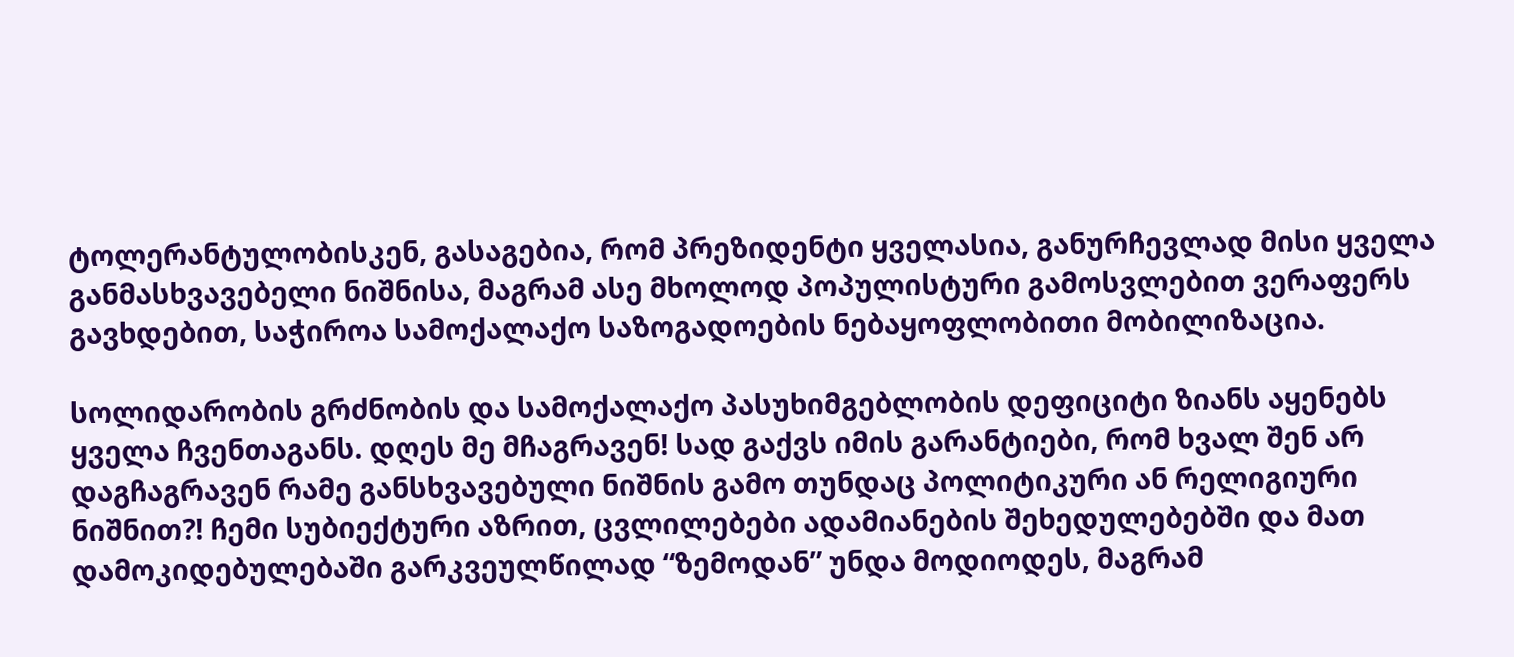ტოლერანტულობისკენ, გასაგებია, რომ პრეზიდენტი ყველასია, განურჩევლად მისი ყველა განმასხვავებელი ნიშნისა, მაგრამ ასე მხოლოდ პოპულისტური გამოსვლებით ვერაფერს გავხდებით, საჭიროა სამოქალაქო საზოგადოების ნებაყოფლობითი მობილიზაცია.

სოლიდარობის გრძნობის და სამოქალაქო პასუხიმგებლობის დეფიციტი ზიანს აყენებს ყველა ჩვენთაგანს. დღეს მე მჩაგრავენ! სად გაქვს იმის გარანტიები, რომ ხვალ შენ არ დაგჩაგრავენ რამე განსხვავებული ნიშნის გამო თუნდაც პოლიტიკური ან რელიგიური ნიშნით?! ჩემი სუბიექტური აზრით, ცვლილებები ადამიანების შეხედულებებში და მათ დამოკიდებულებაში გარკვეულწილად “ზემოდან” უნდა მოდიოდეს, მაგრამ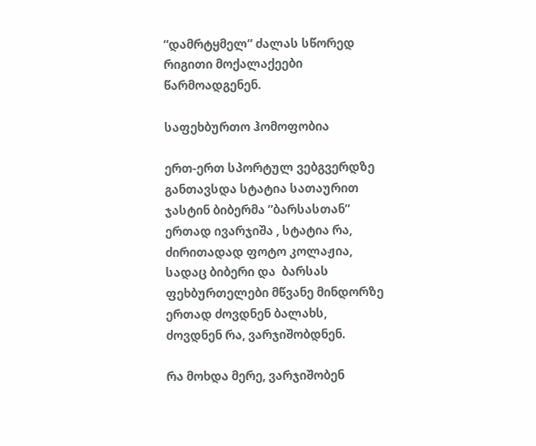“დამრტყმელ” ძალას სწორედ რიგითი მოქალაქეები წარმოადგენენ.

საფეხბურთო ჰომოფობია

ერთ-ერთ სპორტულ ვებგვერდზე განთავსდა სტატია სათაურით ჯასტინ ბიბერმა ”ბარსასთან” ერთად ივარჯიშა , სტატია რა, ძირითადად ფოტო კოლაჟია, სადაც ბიბერი და  ბარსას ფეხბურთელები მწვანე მინდორზე ერთად ძოვდნენ ბალახს, ძოვდნენ რა, ვარჯიშობდნენ.

რა მოხდა მერე, ვარჯიშობენ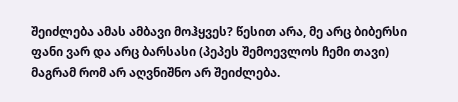შეიძლება ამას ამბავი მოჰყვეს? წესით არა, მე არც ბიბერსი ფანი ვარ და არც ბარსასი (პეპეს შემოევლოს ჩემი თავი) მაგრამ რომ არ აღვნიშნო არ შეიძლება.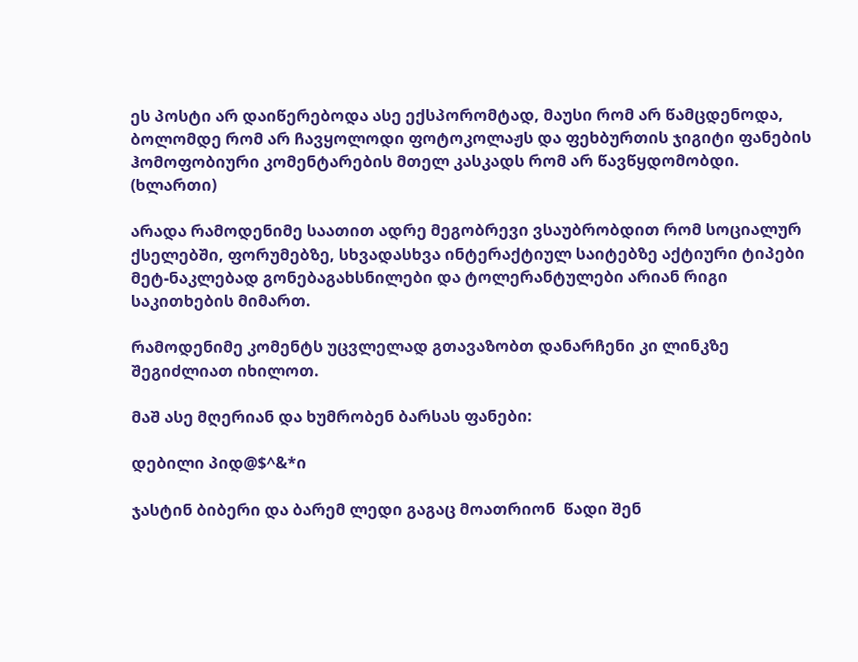ეს პოსტი არ დაიწერებოდა ასე ექსპორომტად, მაუსი რომ არ წამცდენოდა, ბოლომდე რომ არ ჩავყოლოდი ფოტოკოლაჟს და ფეხბურთის ჯიგიტი ფანების ჰომოფობიური კომენტარების მთელ კასკადს რომ არ წავწყდომობდი. (ხლართი)

არადა რამოდენიმე საათით ადრე მეგობრევი ვსაუბრობდით რომ სოციალურ ქსელებში, ფორუმებზე, სხვადასხვა ინტერაქტიულ საიტებზე აქტიური ტიპები მეტ-ნაკლებად გონებაგახსნილები და ტოლერანტულები არიან რიგი საკითხების მიმართ.

რამოდენიმე კომენტს უცვლელად გთავაზობთ დანარჩენი კი ლინკზე შეგიძლიათ იხილოთ.

მაშ ასე მღერიან და ხუმრობენ ბარსას ფანები:

დებილი პიდ@$^&*ი

ჯასტინ ბიბერი და ბარემ ლედი გაგაც მოათრიონ  წადი შენ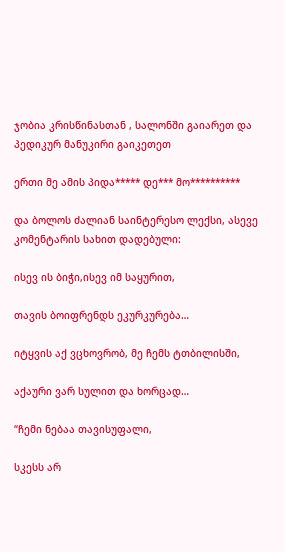ჯობია კრისწინასთან , სალონში გაიარეთ და პედიკურ მანუკირი გაიკეთეთ

ერთი მე ამის პიდა***** დე*** მო**********

და ბოლოს ძალიან საინტერესო ლექსი, ასევე კომენტარის სახით დადებული:

ისევ ის ბიჭი,ისევ იმ საყურით,

თავის ბოიფრენდს ეკურკურება…

იტყვის აქ ვცხოვრობ, მე ჩემს ტთბილისში,

აქაური ვარ სულით და ხორცად…

“ჩემი ნებაა თავისუფალი,

სკესს არ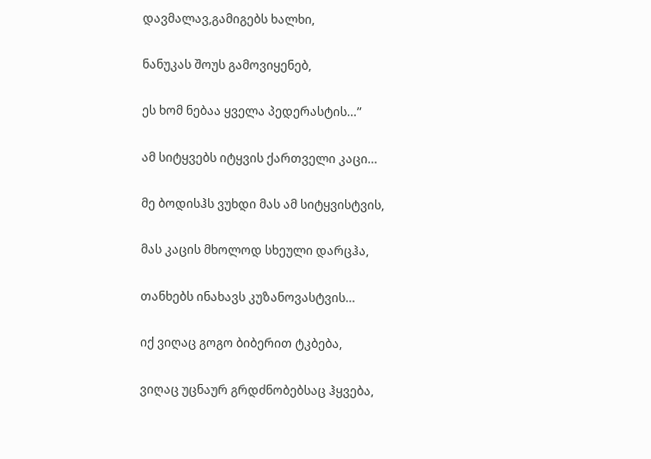დავმალავ,გამიგებს ხალხი,

ნანუკას შოუს გამოვიყენებ,

ეს ხომ ნებაა ყველა პედერასტის…”

ამ სიტყვებს იტყვის ქართველი კაცი…

მე ბოდისჰს ვუხდი მას ამ სიტყვისტვის,

მას კაცის მხოლოდ სხეული დარცჰა,

თანხებს ინახავს კუზანოვასტვის…

იქ ვიღაც გოგო ბიბერით ტკბება,

ვიღაც უცნაურ გრდძნობებსაც ჰყვება,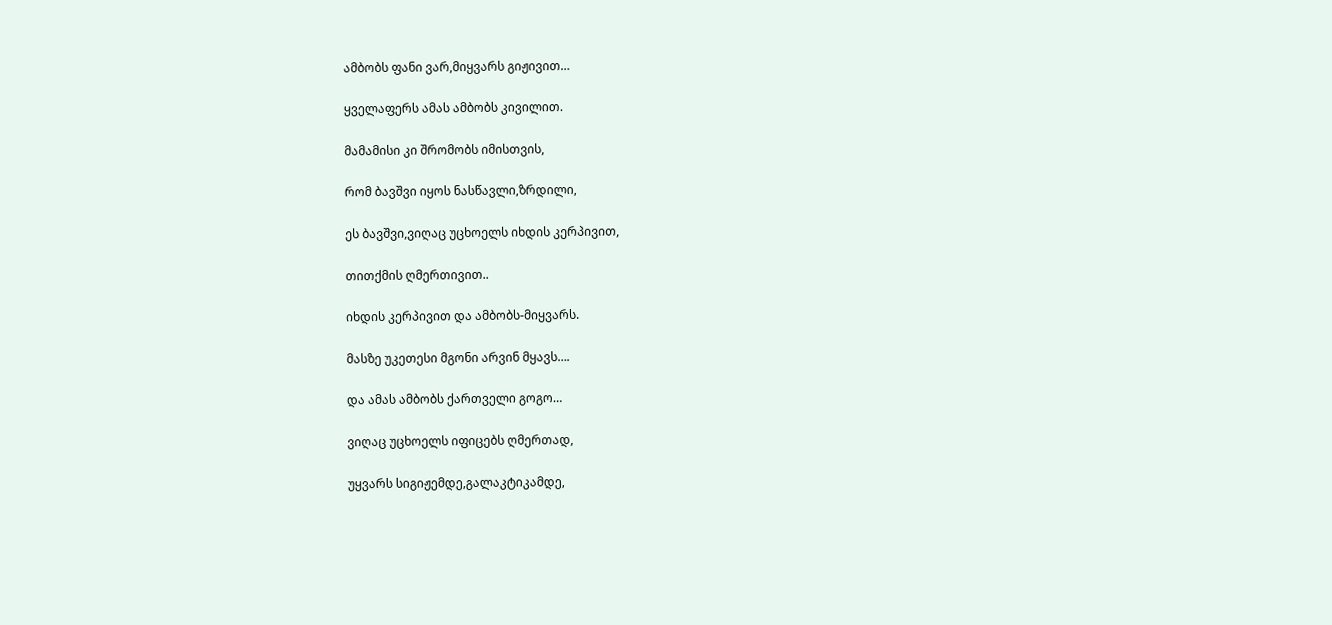ამბობს ფანი ვარ,მიყვარს გიჟივით…

ყველაფერს ამას ამბობს კივილით.

მამამისი კი შრომობს იმისთვის,

რომ ბავშვი იყოს ნასწავლი,ზრდილი,

ეს ბავშვი,ვიღაც უცხოელს იხდის კერპივით,

თითქმის ღმერთივით..

იხდის კერპივით და ამბობს-მიყვარს.

მასზე უკეთესი მგონი არვინ მყავს….

და ამას ამბობს ქართველი გოგო…

ვიღაც უცხოელს იფიცებს ღმერთად,

უყვარს სიგიჟემდე,გალაკტიკამდე,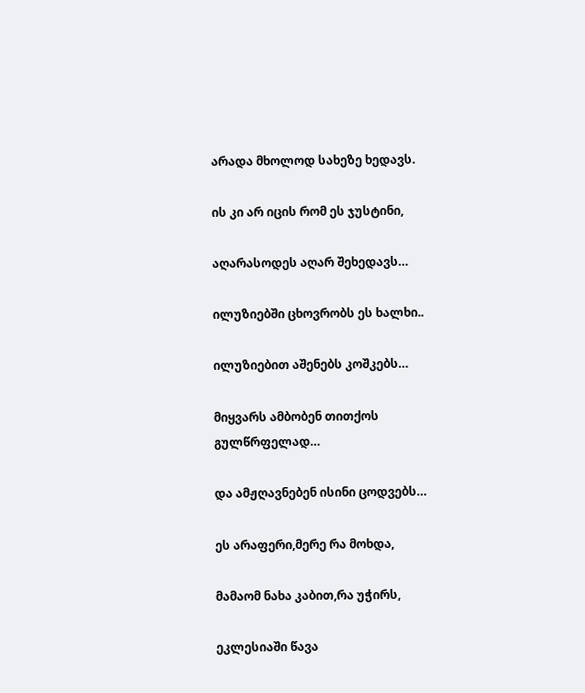არადა მხოლოდ სახეზე ხედავს.

ის კი არ იცის რომ ეს ჯუსტინი,

აღარასოდეს აღარ შეხედავს…

ილუზიებში ცხოვრობს ეს ხალხი..

ილუზიებით აშენებს კოშკებს…

მიყვარს ამბობენ თითქოს გულწრფელად…

და ამჟღავნებენ ისინი ცოდვებს…

ეს არაფერი,მერე რა მოხდა,

მამაომ ნახა კაბით,რა უჭირს,

ეკლესიაში წავა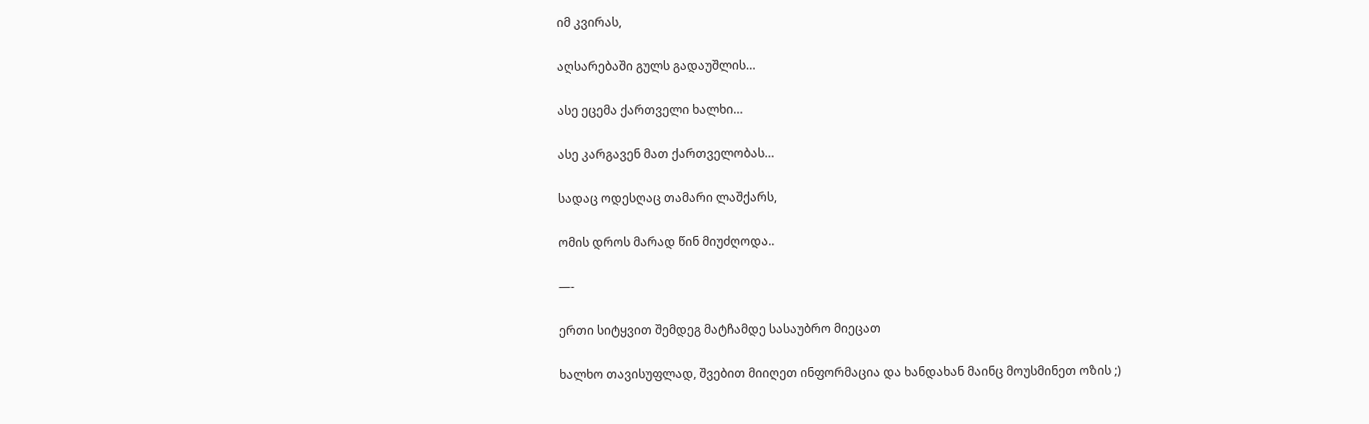იმ კვირას,

აღსარებაში გულს გადაუშლის…

ასე ეცემა ქართველი ხალხი…

ასე კარგავენ მათ ქართველობას…

სადაც ოდესღაც თამარი ლაშქარს,

ომის დროს მარად წინ მიუძღოდა..

—-

ერთი სიტყვით შემდეგ მატჩამდე სასაუბრო მიეცათ

ხალხო თავისუფლად, შვებით მიიღეთ ინფორმაცია და ხანდახან მაინც მოუსმინეთ ოზის ;)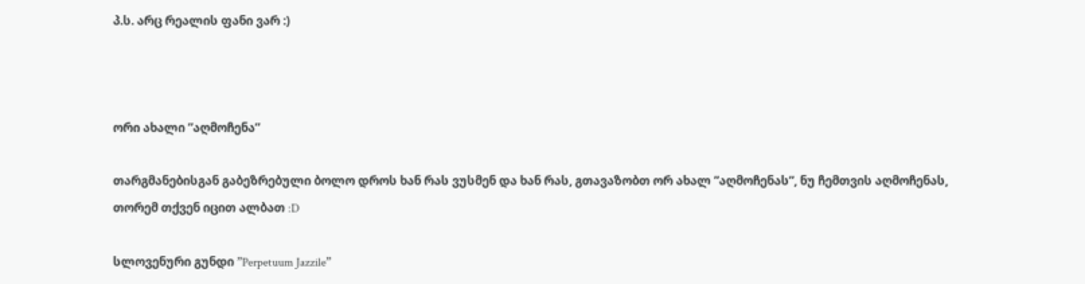პ.ს. არც რეალის ფანი ვარ :)



ორი ახალი ”აღმოჩენა”

თარგმანებისგან გაბეზრებული ბოლო დროს ხან რას ვუსმენ და ხან რას, გთავაზობთ ორ ახალ ”აღმოჩენას”, ნუ ჩემთვის აღმოჩენას, თორემ თქვენ იცით ალბათ :D

სლოვენური გუნდი ”Perpetuum Jazzile”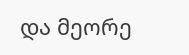და მეორე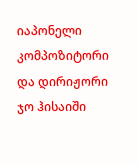იაპონელი კომპოზიტორი და დირიჟორი ჯო ჰისაიში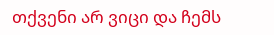თქვენი არ ვიცი და ჩემს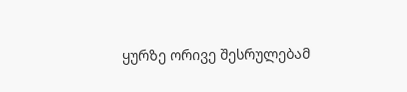ყურზე ორივე შესრულებამ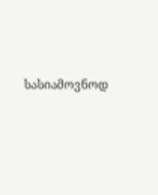სასიამოვნოდ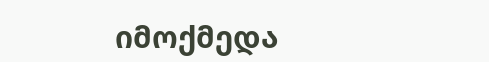იმოქმედა